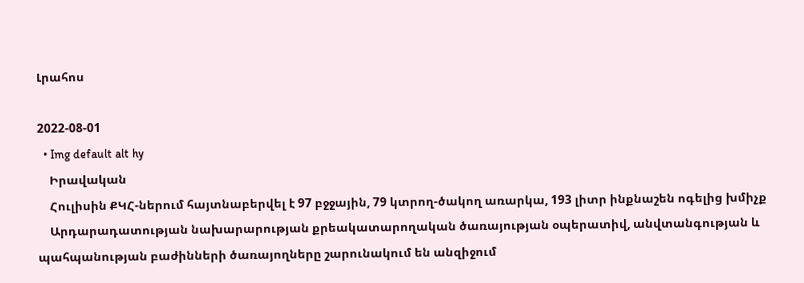Լրահոս

2022-08-01
  • Img default alt hy
    Իրավական
    Հուլիսին ՔԿՀ-ներում հայտնաբերվել է 97 բջջային, 79 կտրող-ծակող առարկա, 193 լիտր ինքնաշեն ոգելից խմիչք
    Արդարադատության նախարարության քրեակատարողական ծառայության օպերատիվ, անվտանգության և պահպանության բաժինների ծառայողները շարունակում են անզիջում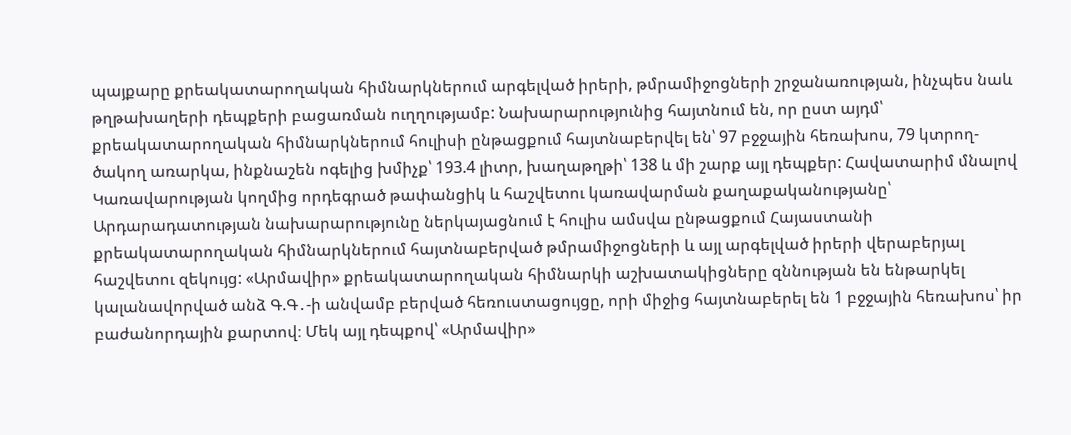պայքարը քրեակատարողական հիմնարկներում արգելված իրերի, թմրամիջոցների շրջանառության, ինչպես նաև թղթախաղերի դեպքերի բացառման ուղղությամբ: Նախարարությունից հայտնում են, որ ըստ այդմ՝ քրեակատարողական հիմնարկներում հուլիսի ընթացքում հայտնաբերվել են՝ 97 բջջային հեռախոս, 79 կտրող-ծակող առարկա, ինքնաշեն ոգելից խմիչք՝ 193.4 լիտր, խաղաթղթի՝ 138 և մի շարք այլ դեպքեր: Հավատարիմ մնալով Կառավարության կողմից որդեգրած թափանցիկ և հաշվետու կառավարման քաղաքականությանը՝ Արդարադատության նախարարությունը ներկայացնում է հուլիս ամսվա ընթացքում Հայաստանի քրեակատարողական հիմնարկներում հայտնաբերված թմրամիջոցների և այլ արգելված իրերի վերաբերյալ հաշվետու զեկույց: «Արմավիր» քրեակատարողական հիմնարկի աշխատակիցները զննության են ենթարկել կալանավորված անձ Գ.Գ․-ի անվամբ բերված հեռուստացույցը, որի միջից հայտնաբերել են 1 բջջային հեռախոս՝ իր բաժանորդային քարտով։ Մեկ այլ դեպքով՝ «Արմավիր»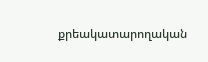քրեակատարողական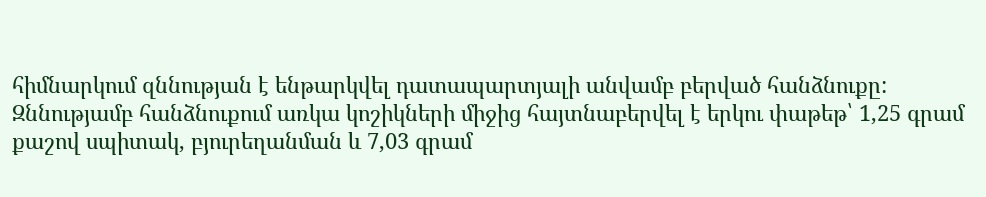հիմնարկում զննության է ենթարկվել դատապարտյալի անվամբ բերված հանձնուքը: Զննությամբ հանձնուքում առկա կոշիկների միջից հայտնաբերվել է երկու փաթեթ՝ 1,25 գրամ քաշով սպիտակ, բյուրեղանման և 7,03 գրամ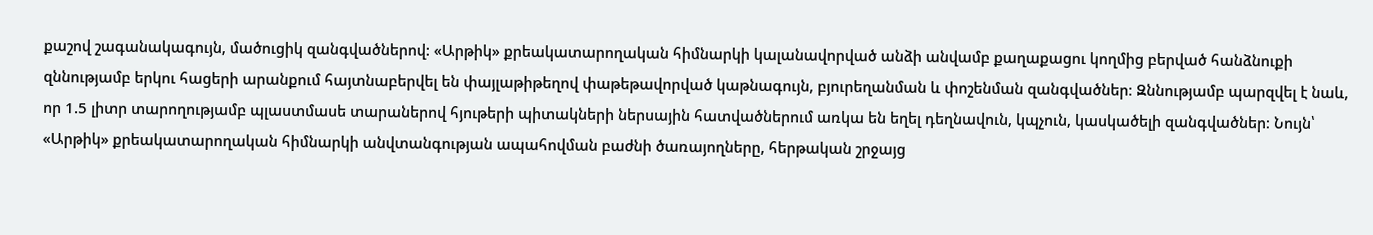քաշով շագանակագույն, մածուցիկ զանգվածներով: «Արթիկ» քրեակատարողական հիմնարկի կալանավորված անձի անվամբ քաղաքացու կողմից բերված հանձնուքի զննությամբ երկու հացերի արանքում հայտնաբերվել են փայլաթիթեղով փաթեթավորված կաթնագույն, բյուրեղանման և փոշենման զանգվածներ։ Զննությամբ պարզվել է նաև, որ 1.5 լիտր տարողությամբ պլաստմասե տարաներով հյութերի պիտակների ներսային հատվածներում առկա են եղել դեղնավուն, կպչուն, կասկածելի զանգվածներ։ Նույն՝ «Արթիկ» քրեակատարողական հիմնարկի անվտանգության ապահովման բաժնի ծառայողները, հերթական շրջայց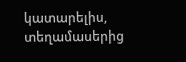կատարելիս, տեղամասերից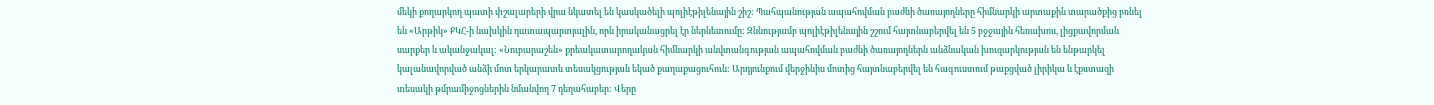մեկի քողարկող պատի փշալարերի վրա նկատել են կասկածելի պոլիէթիլենային շիշ: Պահպանության ապահովման բաժնի ծառայողները հիմնարկի արտաքին տարածքից բռնել են «Արթիկ» ՔԿՀ-ի նախկին դատապարտյալին, որն իրականացրել էր ներնետումը: Զննությամբ պոլիէթիլենային շշում հայտնաբերվել են 5 բջջային հեռախոս, լիցքավորման սարքեր և ականջակալ: «Նուբարաշեն» քրեակատարողական հիմնարկի անվտանգության ապահովման բաժնի ծառայողներն անձնական խուզարկության են ենթարկել կալանավորված անձի մոտ երկարատև տեսակցության եկած քաղաքացուհուն: Արդյունքում վերջինիս մոտից հայտնաբերվել են հագուստում թաքցված լիրիկա և էքստազի տեսակի թմրամիջոցներին նմանվող 7 դեղահաբեր: Վերը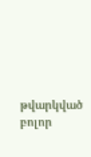թվարկված բոլոր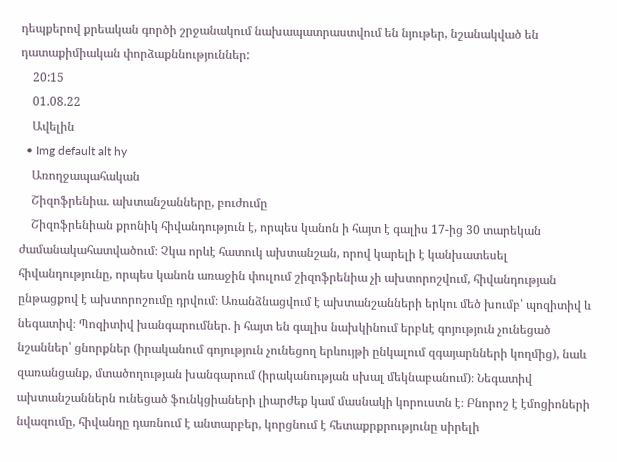դեպքերով քրեական գործի շրջանակում նախապատրաստվում են նյութեր, նշանակված են դատաքիմիական փորձաքննություններ:
    20:15
    01.08.22
    Ավելին
  • Img default alt hy
    Առողջապահական
    Շիզոֆրենիա. ախտանշանները, բուժումը
    Շիզոֆրենիան քրոնիկ հիվանդություն է, որպես կանոն ի հայտ է գալիս 17-ից 30 տարեկան ժամանակահատվածում։ Չկա որևէ հատուկ ախտանշան, որով կարելի է կանխատեսել հիվանդությունը, որպես կանոն առաջին փուլում շիզոֆրենիա չի ախտորոշվում, հիվանդության ընթացքով է ախտորոշումը դրվում։ Առանձնացվում է ախտանշանների երկու մեծ խումբ՝ պոզիտիվ և նեգատիվ։ Պոզիտիվ խանգարումներ. ի հայտ են գալիս նախկինում երբևէ գոյություն չունեցած նշաններ՝ ցնորքներ (իրականում գոյություն չունեցող երևույթի ընկալում զգայարնների կողմից), նաև զառանցանք, մտածողության խանգարում (իրականության սխալ մեկնաբանում)։ Նեգատիվ ախտանշաններն ունեցած ֆունկցիաների լիարժեք կամ մասնակի կորուստն է։ Բնորոշ է էմոցիոների նվազումը, հիվանդը դառնում է անտարբեր, կորցնում է հետաքրքրությունը սիրելի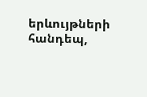երևույթների հանդեպ,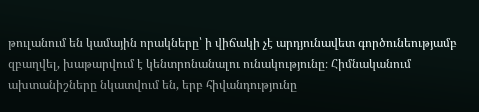թուլանում են կամային որակները՝ ի վիճակի չէ արդյունավետ գործունեությամբ զբաղվել, խաթարվում է կենտրոնանալու ունակությունը։ Հիմնականում ախտանիշները նկատվում են, երբ հիվանդությունը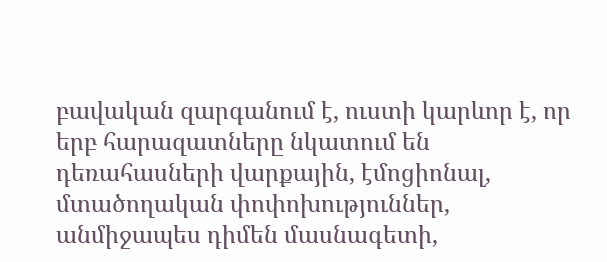բավական զարգանում է, ուստի կարևոր է, որ երբ հարազատները նկատում են դեռահասների վարքային, էմոցիոնալ, մտածողական փոփոխություններ, անմիջապես դիմեն մասնագետի,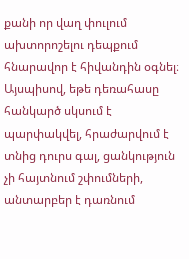քանի որ վաղ փուլում ախտորոշելու դեպքում հնարավոր է հիվանդին օգնել։ Այսպիսով, եթե դեռահասը հանկարծ սկսում է պարփակվել, հրաժարվում է տնից դուրս գալ, ցանկություն չի հայտնում շփումների, անտարբեր է դառնում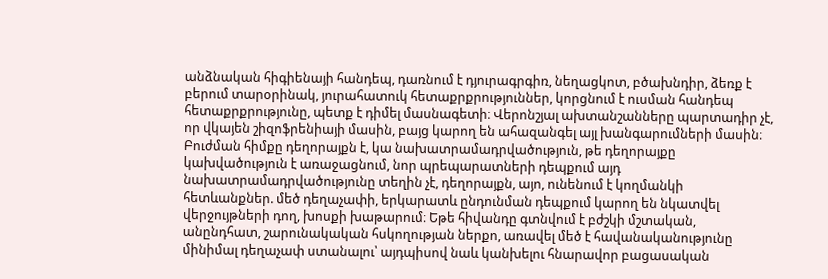անձնական հիգիենայի հանդեպ, դառնում է դյուրագրգիռ, նեղացկոտ, բծախնդիր, ձեռք է բերում տարօրինակ, յուրահատուկ հետաքրքրություններ, կորցնում է ուսման հանդեպ հետաքրքրությունը, պետք է դիմել մասնագետի։ Վերոնշյալ ախտանշանները պարտադիր չէ, որ վկայեն շիզոֆրենիայի մասին, բայց կարող են ահազանգել այլ խանգարումների մասին։ Բուժման հիմքը դեղորայքն է, կա նախատրամադրվածություն, թե դեղորայքը կախվածություն է առաջացնում, նոր պրեպարատների դեպքում այդ նախատրամադրվածությունը տեղին չէ, դեղորայքն, այո, ունենում է կողմանկի հետևանքներ. մեծ դեղաչափի, երկարատև ընդունման դեպքում կարող են նկատվել վերջույթների դող, խոսքի խաթարում։ Եթե հիվանդը գտնվում է բժշկի մշտական, անընդհատ, շարունակական հսկողության ներքո, առավել մեծ է հավանականությունը մինիմալ դեղաչափ ստանալու՝ այդպիսով նաև կանխելու հնարավոր բացասական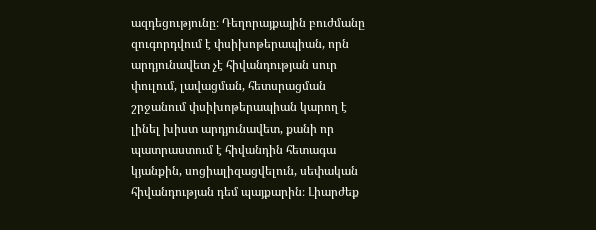ազդեցությունը։ Դեղորայքային բուժմանը զուգորդվում է փսիխոթերապիան, որն արդյունավետ չէ հիվանդության սուր փուլում, լավացման, հետսրացման շրջանում փսիխոթերապիան կարող է լինել խիստ արդյունավետ, քանի որ պատրաստում է հիվանդին հետագա կյանքին, սոցիալիզացվելուն, սեփական հիվանդության դեմ պայքարին։ Լիարժեք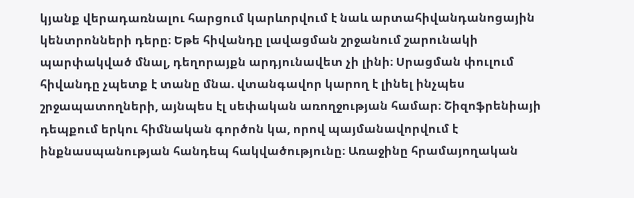կյանք վերադառնալու հարցում կարևորվում է նաև արտահիվանդանոցային կենտրոնների դերը։ Եթե հիվանդը լավացման շրջանում շարունակի պարփակված մնալ, դեղորայքն արդյունավետ չի լինի։ Սրացման փուլում հիվանդը չպետք է տանը մնա. վտանգավոր կարող է լինել ինչպես շրջապատողների, այնպես էլ սեփական առողջության համար։ Շիզոֆրենիայի դեպքում երկու հիմնական գործոն կա, որով պայմանավորվում է ինքնասպանության հանդեպ հակվածությունը։ Առաջինը հրամայողական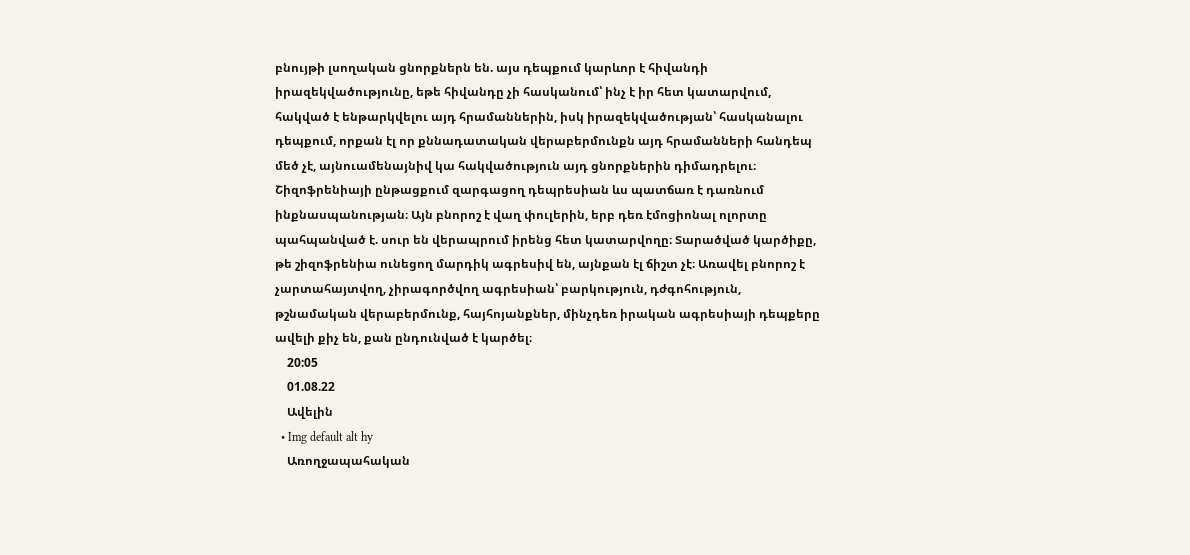բնույթի լսողական ցնորքներն են. այս դեպքում կարևոր է հիվանդի իրազեկվածությունը, եթե հիվանդը չի հասկանում՝ ինչ է իր հետ կատարվում, հակված է ենթարկվելու այդ հրամաններին, իսկ իրազեկվածության՝ հասկանալու դեպքում, որքան էլ որ քննադատական վերաբերմունքն այդ հրամանների հանդեպ մեծ չէ, այնուամենայնիվ կա հակվածություն այդ ցնորքներին դիմադրելու։ Շիզոֆրենիայի ընթացքում զարգացող դեպրեսիան ևս պատճառ է դառնում ինքնասպանության։ Այն բնորոշ է վաղ փուլերին, երբ դեռ էմոցիոնալ ոլորտը պահպանված է. սուր են վերապրում իրենց հետ կատարվողը։ Տարածված կարծիքը, թե շիզոֆրենիա ունեցող մարդիկ ագրեսիվ են, այնքան էլ ճիշտ չէ։ Առավել բնորոշ է չարտահայտվող, չիրագործվող ագրեսիան՝ բարկություն, դժգոհություն, թշնամական վերաբերմունք, հայհոյանքներ, մինչդեռ իրական ագրեսիայի դեպքերը ավելի քիչ են, քան ընդունված է կարծել։
    20:05
    01.08.22
    Ավելին
  • Img default alt hy
    Առողջապահական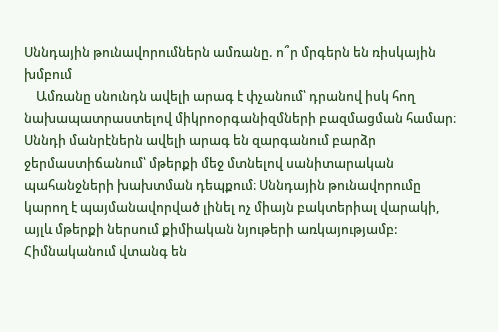Սննդային թունավորումներն ամռանը. ո՞ր մրգերն են ռիսկային խմբում
    Ամռանը սնունդն ավելի արագ է փչանում՝ դրանով իսկ հող նախապատրաստելով միկրոօրգանիզմների բազմացման համար։ Սննդի մանրէներն ավելի արագ են զարգանում բարձր ջերմաստիճանում՝ մթերքի մեջ մտնելով սանիտարական պահանջների խախտման դեպքում։ Սննդային թունավորումը կարող է պայմանավորված լինել ոչ միայն բակտերիալ վարակի, այլև մթերքի ներսում քիմիական նյութերի առկայությամբ: Հիմնականում վտանգ են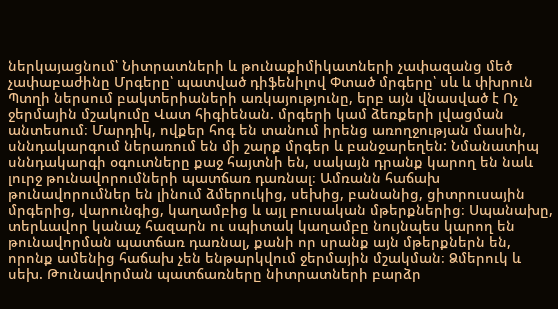ներկայացնում՝ Նիտրատների և թունաքիմիկատների չափազանց մեծ չափաբաժինը Մրգերը՝ պատված դիֆենիլով Փտած մրգերը՝ սև և փխրուն Պտղի ներսում բակտերիաների առկայությունը, երբ այն վնասված է Ոչ ջերմային մշակումը Վատ հիգիենան. մրգերի կամ ձեռքերի լվացման անտեսում։ Մարդիկ, ովքեր հոգ են տանում իրենց առողջության մասին, սննդակարգում ներառում են մի շարք մրգեր և բանջարեղեն: Նմանատիպ սննդակարգի օգուտները քաջ հայտնի են, սակայն դրանք կարող են նաև լուրջ թունավորումների պատճառ դառնալ։ Ամռանն հաճախ թունավորումներ են լինում ձմերուկից, սեխից, բանանից, ցիտրուսային մրգերից, վարունգից, կաղամբից և այլ բուսական մթերքներից։ Սպանախը, տերևավոր կանաչ հազարն ու սպիտակ կաղամբը նույնպես կարող են թունավորման պատճառ դառնալ, քանի որ սրանք այն մթերքներն են, որոնք ամենից հաճախ չեն ենթարկվում ջերմային մշակման։ Ձմերուկ և սեխ. Թունավորման պատճառները նիտրատների բարձր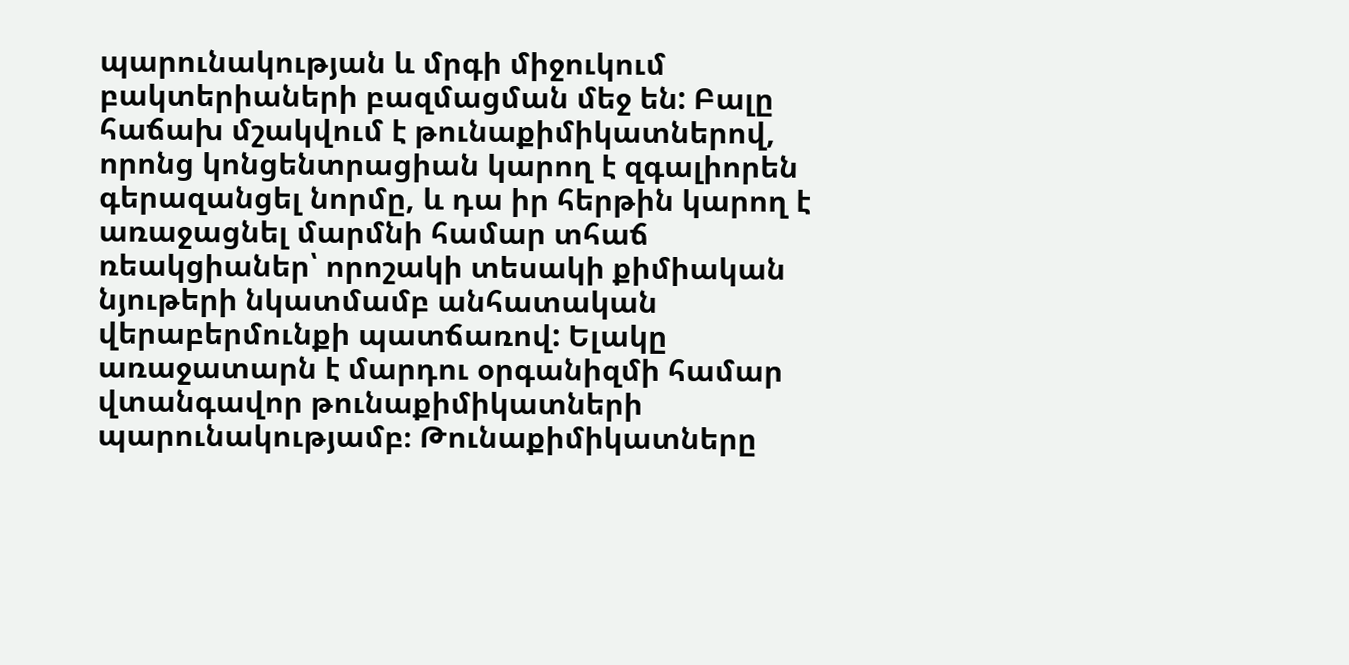պարունակության և մրգի միջուկում բակտերիաների բազմացման մեջ են: Բալը հաճախ մշակվում է թունաքիմիկատներով, որոնց կոնցենտրացիան կարող է զգալիորեն գերազանցել նորմը, և դա իր հերթին կարող է առաջացնել մարմնի համար տհաճ ռեակցիաներ՝ որոշակի տեսակի քիմիական նյութերի նկատմամբ անհատական վերաբերմունքի պատճառով: Ելակը առաջատարն է մարդու օրգանիզմի համար վտանգավոր թունաքիմիկատների պարունակությամբ։ Թունաքիմիկատները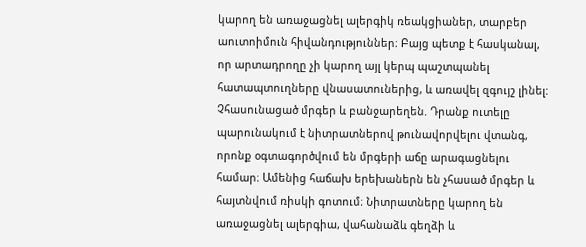կարող են առաջացնել ալերգիկ ռեակցիաներ, տարբեր աուտոիմուն հիվանդություններ։ Բայց պետք է հասկանալ, որ արտադրողը չի կարող այլ կերպ պաշտպանել հատապտուղները վնասատուներից, և առավել զգույշ լինել: Չհասունացած մրգեր և բանջարեղեն. Դրանք ուտելը պարունակում է նիտրատներով թունավորվելու վտանգ, որոնք օգտագործվում են մրգերի աճը արագացնելու համար։ Ամենից հաճախ երեխաներն են չհասած մրգեր և հայտնվում ռիսկի գոտում։ Նիտրատները կարող են առաջացնել ալերգիա, վահանաձև գեղձի և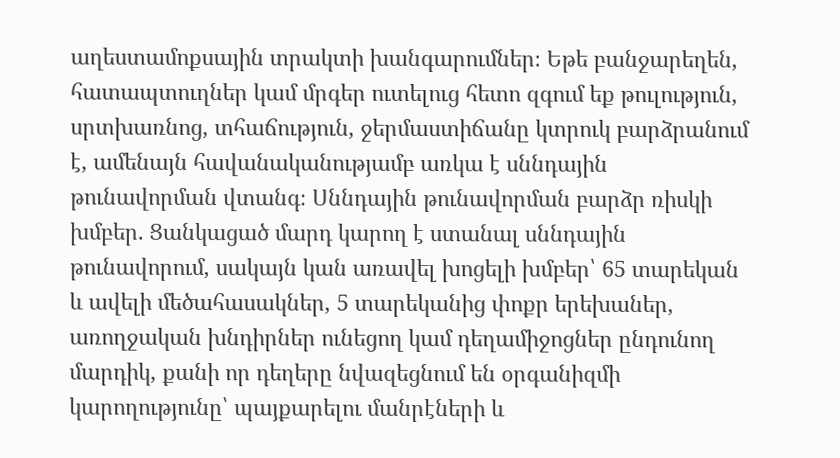աղեստամոքսային տրակտի խանգարումներ։ Եթե բանջարեղեն, հատապտուղներ կամ մրգեր ուտելուց հետո զգում եք թուլություն, սրտխառնոց, տհաճություն, ջերմաստիճանը կտրուկ բարձրանում է, ամենայն հավանականությամբ առկա է սննդային թունավորման վտանգ։ Սննդային թունավորման բարձր ռիսկի խմբեր. Ցանկացած մարդ կարող է ստանալ սննդային թունավորում, սակայն կան առավել խոցելի խմբեր՝ 65 տարեկան և ավելի մեծահասակներ, 5 տարեկանից փոքր երեխաներ, առողջական խնդիրներ ունեցող կամ դեղամիջոցներ ընդունող մարդիկ, քանի որ դեղերը նվազեցնում են օրգանիզմի կարողությունը՝ պայքարելու մանրէների և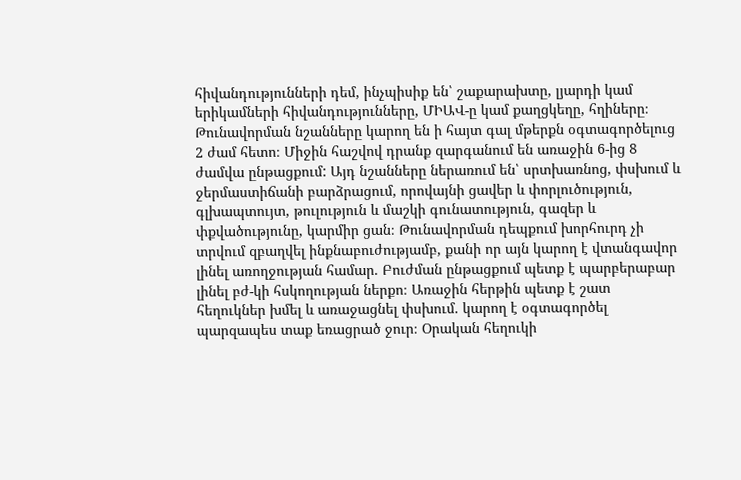հիվանդությունների դեմ, ինչպիսիք են՝ շաքարախտը, լյարդի կամ երիկամների հիվանդությունները, ՄԻԱՎ-ը կամ քաղցկեղը, հղիները։ Թունավորման նշանները կարող են ի հայտ գալ մթերքն օգտագործելուց 2 ժամ հետո։ Միջին հաշվով դրանք զարգանում են առաջին 6-ից 8 ժամվա ընթացքում: Այդ նշանները ներառում են՝ սրտխառնոց, փսխում և ջերմաստիճանի բարձրացում, որովայնի ցավեր և փորլուծություն, գլխապտույտ, թուլություն և մաշկի գունատություն, գազեր և փքվածությունը, կարմիր ցան։ Թունավորման դեպքում խորհուրդ չի տրվում զբաղվել ինքնաբուժությամբ, քանի որ այն կարող է վտանգավոր լինել առողջության համար. Բուժման ընթացքում պետք է պարբերաբար լինել բժ-կի հսկողության ներքո։ Առաջին հերթին պետք է շատ հեղուկներ խմել և առաջացնել փսխում. կարող է օգտագործել պարզապես տաք եռացրած ջուր։ Օրական հեղուկի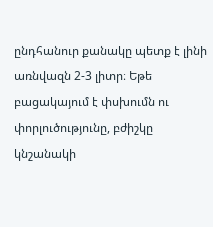ընդհանուր քանակը պետք է լինի առնվազն 2-3 լիտր։ Եթե բացակայում է փսխումն ու փորլուծությունը, բժիշկը կնշանակի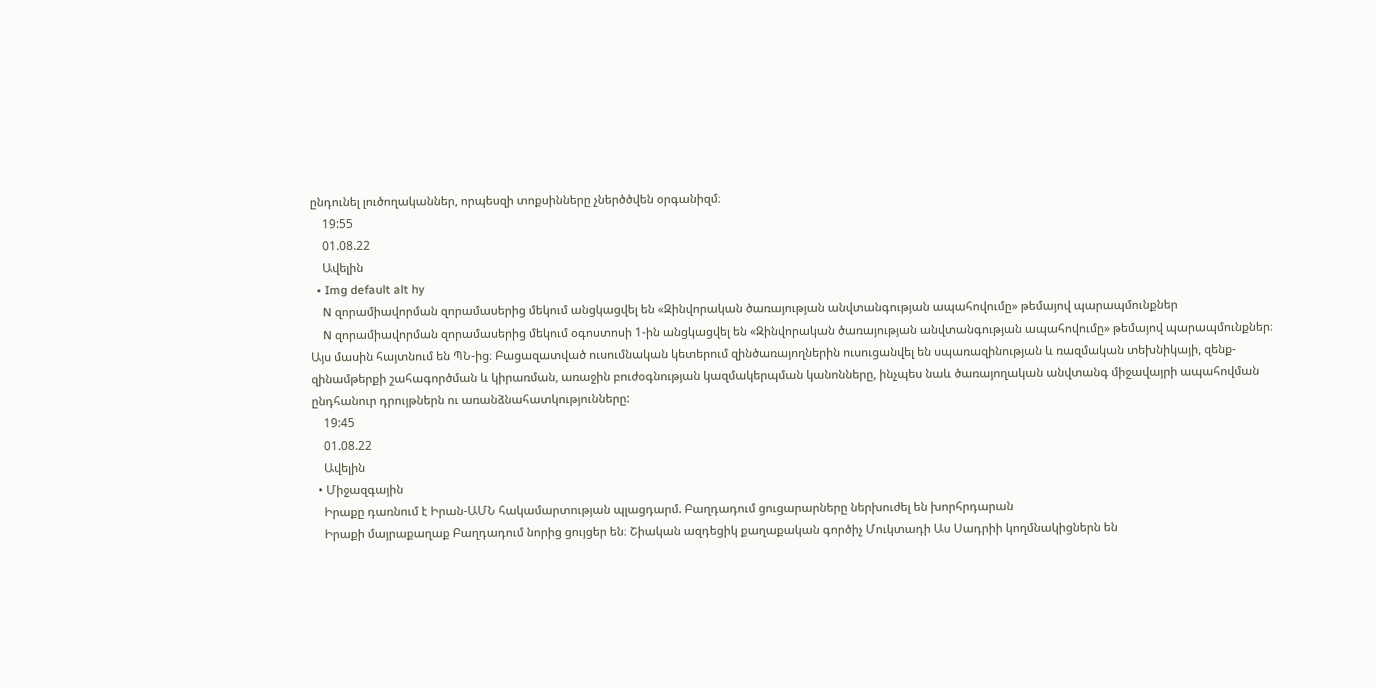ընդունել լուծողականներ, որպեսզի տոքսինները չներծծվեն օրգանիզմ։
    19:55
    01.08.22
    Ավելին
  • Img default alt hy
    N զորամիավորման զորամասերից մեկում անցկացվել են «Զինվորական ծառայության անվտանգության ապահովումը» թեմայով պարապմունքներ
    N զորամիավորման զորամասերից մեկում օգոստոսի 1-ին անցկացվել են «Զինվորական ծառայության անվտանգության ապահովումը» թեմայով պարապմունքներ։ Այս մասին հայտնում են ՊՆ-ից։ Բացազատված ուսումնական կետերում զինծառայողներին ուսուցանվել են սպառազինության և ռազմական տեխնիկայի, զենք-զինամթերքի շահագործման և կիրառման, առաջին բուժօգնության կազմակերպման կանոնները, ինչպես նաև ծառայողական անվտանգ միջավայրի ապահովման ընդհանուր դրույթներն ու առանձնահատկությունները:
    19:45
    01.08.22
    Ավելին
  • Միջազգային
    Իրաքը դառնում է Իրան-ԱՄՆ հակամարտության պլացդարմ. Բաղդադում ցուցարարները ներխուժել են խորհրդարան
    Իրաքի մայրաքաղաք Բաղդադում նորից ցույցեր են։ Շիական ազդեցիկ քաղաքական գործիչ Մուկտադի Աս Սադրիի կողմնակիցներն են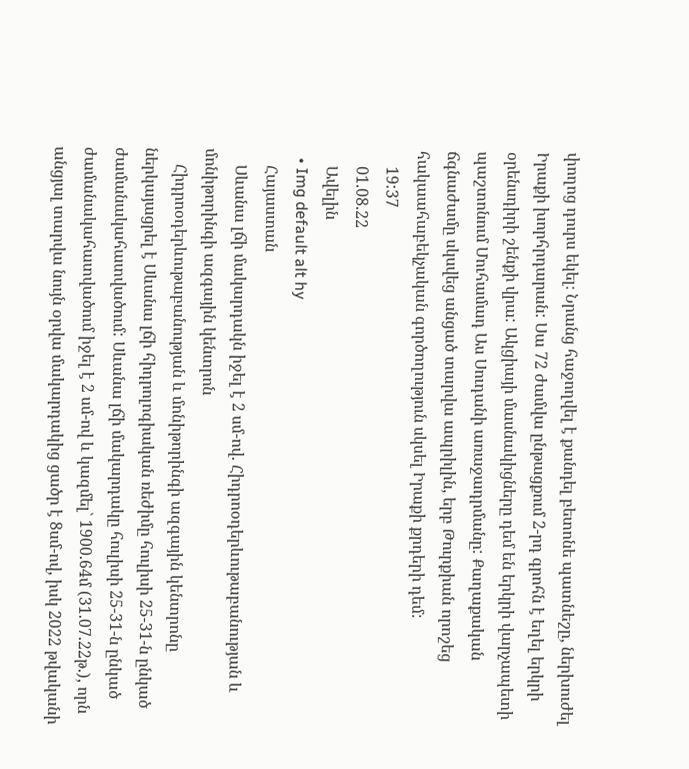փողոց դուրս եկել։ Նրանց հաջողվել է քանդել բետոնե պատնեշը, ներխուժել Իրաքի խորհրդարան: Սա 72 ժամվա ընթացքում 2-րդ գրոհն է եղել երկրի օրենսդիրի շենքի վրա: Ակցիայի մասնակիցները դեմ են երկրի վարչապետի պաշտոնում Մուհամադ Աս Սուդանի առաջադրմանը: Քաղաքական ճգնաժամը սկսվեց անցած տարվա ապրիլին, երբ Թուրքիան որոշեց հակաահաբեկչական գործողություն սկսել Իրաքի քրդերի դեմ:
    19:37
    01.08.22
    Ավելին
  • Img default alt hy
    Հայաստան
    Սևանա լճի մակարդակն իջել է 2 սմ-ով. Հիդրոօդերևութաբանության և մոնիթորինգի ազգային կենտրոն
    Հիդրոօդերևութաբանության և մոնիթորինգի ազգային կենտրոնը ներկայացրել է Սևանա լճի հիդրոլոգիական ռեժիմը հուլիսի 25-31-ն ընկած ժամանակահատվածում: Սևանա լճի մակարդակը հուլիսի 25-31-ն ընկած ժամանակահատվածում իջել է 2 սմ-ով և կազմել` 1900.64մ (31.07.22թ.), որն անցյալ տարվա նույն օրվա մակարդակից ցածր է 8սմ-ով, իսկ 2022 թվականի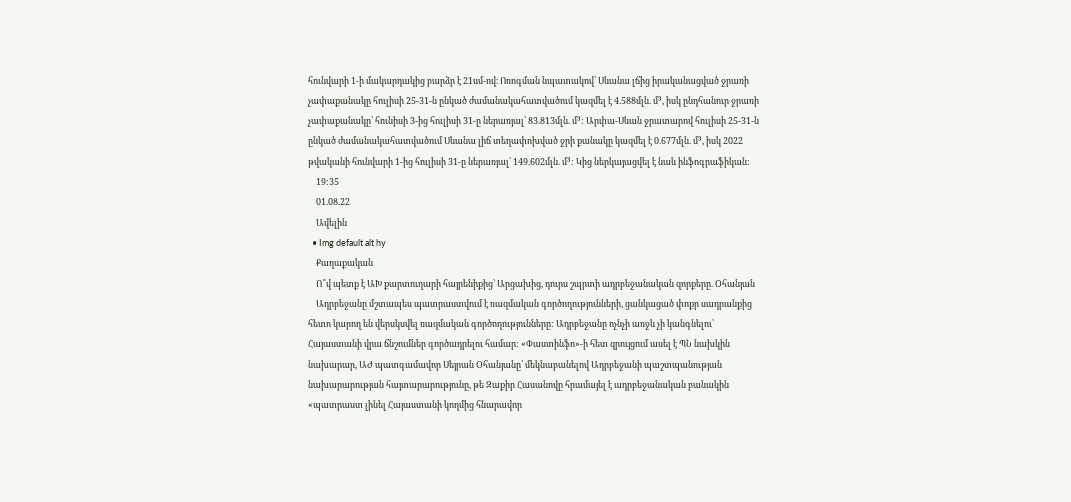հունվարի 1-ի մակարդակից բարձր է 21սմ-ով։ Ոռոգման նպատակով՝ Սևանա լճից իրականացված ջրառի չափաքանակը հուլիսի 25-31-ն ընկած ժամանակահատվածում կազմել է 4.588մլն. մ³, իսկ ընդհանուր ջրառի չափաքանակը՝ հունիսի 3-ից հուլիսի 31-ը ներառյալ՝ 83.813մլն. մ³: Արփա-Սևան ջրատարով հուլիսի 25-31-ն ընկած ժամանակահատվածում Սևանա լիճ տեղափոխված ջրի քանակը կազմել է 0.677մլն. մ³, իսկ 2022 թվականի հունվարի 1-ից հուլիսի 31-ը ներառյալ՝ 149.602մլն. մ³: Կից ներկայացվել է նաև ինֆոգրաֆիկան:
    19:35
    01.08.22
    Ավելին
  • Img default alt hy
    Քաղաքական
    Ո՞վ պետք է ԱԽ քարտուղարի հայրենիքից՝ Արցախից, դուրս շպրտի ադրբեջանական զորքերը. Օհանյան
    Ադրբեջանը մշտապես պատրաստվում է ռազմական գործողությունների, ցանկացած փոքր սադրանքից հետո կարող են վերսկսվել ռազմական գործողությունները: Ադրբեջանը ոչնչի առջև չի կանգնելու՝ Հայաստանի վրա ճնշումներ գործադրելու համար: «Փաստինֆո»-ի հետ զրույցում ասել է ՊՆ նախկին նախարար, ԱԺ պատգամավոր Սեյրան Օհանյանը՝ մեկնաբանելով Ադրբեջանի պաշտպանության նախարարության հայտարարությունը, թե Զաքիր Հասանովը հրամայել է ադրբեջանական բանակին «պատրաստ լինել Հայաստանի կողմից հնարավոր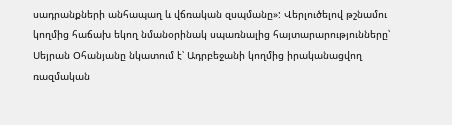սադրանքների անհապաղ և վճռական զսպմանը»: Վերլուծելով թշնամու կողմից հաճախ եկող նմանօրինակ սպառնալից հայտարարությունները՝ Սեյրան Օհանյանը նկատում է՝ Ադրբեջանի կողմից իրականացվող ռազմական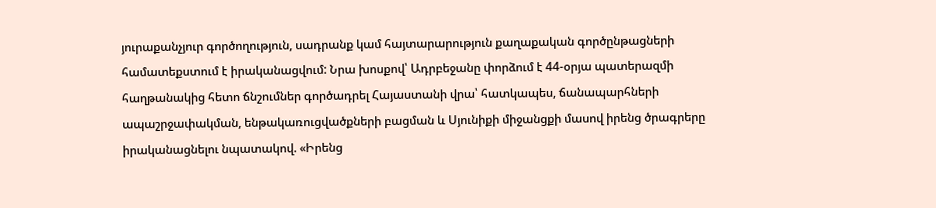յուրաքանչյուր գործողություն, սադրանք կամ հայտարարություն քաղաքական գործընթացների համատեքստում է իրականացվում: Նրա խոսքով՝ Ադրբեջանը փորձում է 44-օրյա պատերազմի հաղթանակից հետո ճնշումներ գործադրել Հայաստանի վրա՝ հատկապես, ճանապարհների ապաշրջափակման, ենթակառուցվածքների բացման և Սյունիքի միջանցքի մասով իրենց ծրագրերը իրականացնելու նպատակով. «Իրենց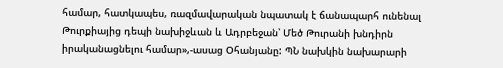համար, հատկապես, ռազմավարական նպատակ է ճանապարհ ունենալ Թուրքիայից դեպի նախիջևան և Ադրբեջան՝ Մեծ Թուրանի խնդիրն իրականացնելու համար»,-ասաց Օհանյանը: ՊՆ նախկին նախարարի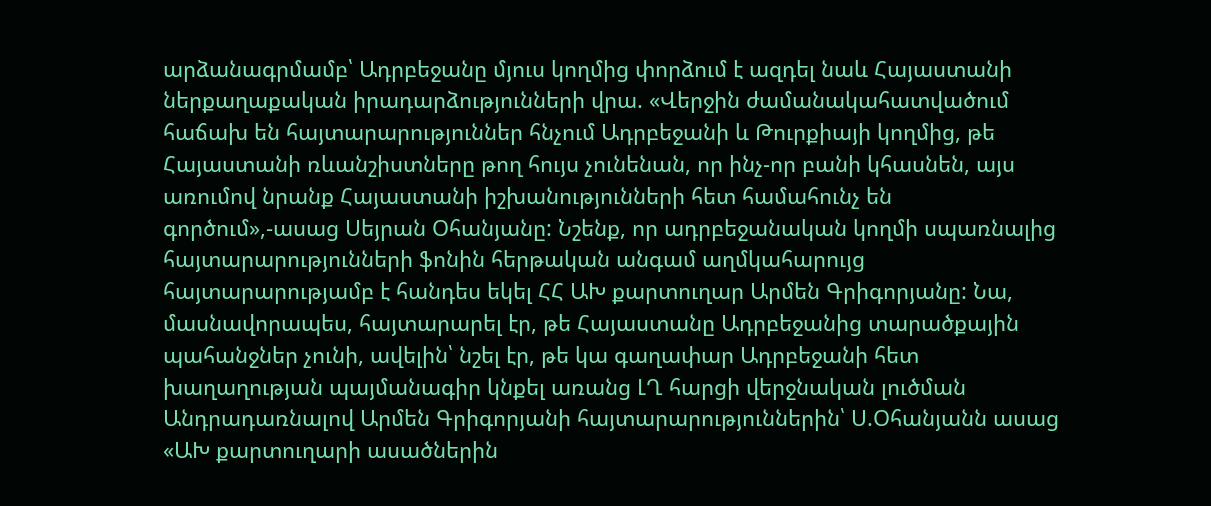արձանագրմամբ՝ Ադրբեջանը մյուս կողմից փորձում է ազդել նաև Հայաստանի ներքաղաքական իրադարձությունների վրա. «Վերջին ժամանակահատվածում հաճախ են հայտարարություններ հնչում Ադրբեջանի և Թուրքիայի կողմից, թե Հայաստանի ռևանշիստները թող հույս չունենան, որ ինչ-որ բանի կհասնեն, այս առումով նրանք Հայաստանի իշխանությունների հետ համահունչ են գործում»,-ասաց Սեյրան Օհանյանը: Նշենք, որ ադրբեջանական կողմի սպառնալից հայտարարությունների ֆոնին հերթական անգամ աղմկահարույց հայտարարությամբ է հանդես եկել ՀՀ ԱԽ քարտուղար Արմեն Գրիգորյանը: Նա, մասնավորապես, հայտարարել էր, թե Հայաստանը Ադրբեջանից տարածքային պահանջներ չունի, ավելին՝ նշել էր, թե կա գաղափար Ադրբեջանի հետ խաղաղության պայմանագիր կնքել առանց ԼՂ հարցի վերջնական լուծման Անդրադառնալով Արմեն Գրիգորյանի հայտարարություններին՝ Ս.Օհանյանն ասաց «ԱԽ քարտուղարի ասածներին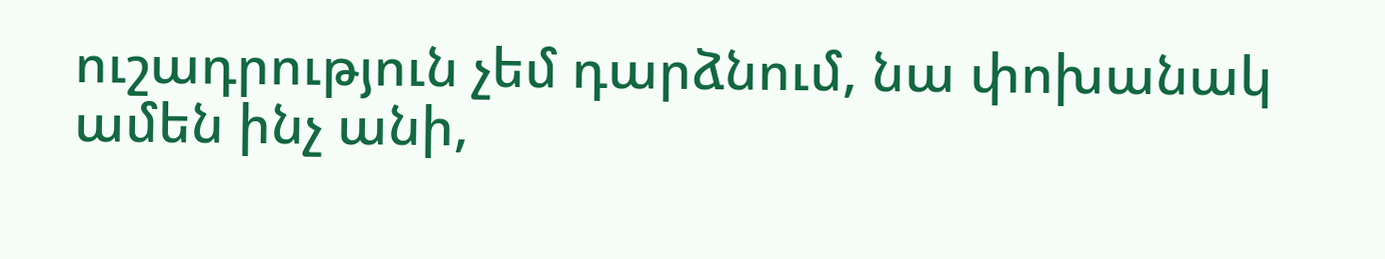ուշադրություն չեմ դարձնում, նա փոխանակ ամեն ինչ անի,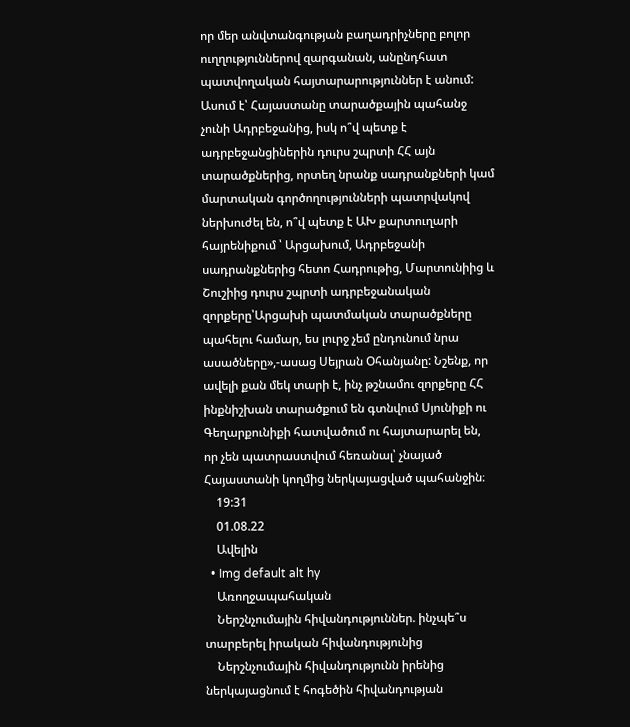որ մեր անվտանգության բաղադրիչները բոլոր ուղղություններով զարգանան, անընդհատ պատվողական հայտարարություններ է անում: Ասում է՝ Հայաստանը տարածքային պահանջ չունի Ադրբեջանից, իսկ ո՞վ պետք է ադրբեջանցիներին դուրս շպրտի ՀՀ այն տարածքներից, որտեղ նրանք սադրանքների կամ մարտական գործողությունների պատրվակով ներխուժել են, ո՞վ պետք է ԱԽ քարտուղարի հայրենիքում ՝ Արցախում, Ադրբեջանի սադրանքներից հետո Հադրութից, Մարտունիից և Շուշիից դուրս շպրտի ադրբեջանական զորքերը՝Արցախի պատմական տարածքները պահելու համար, ես լուրջ չեմ ընդունում նրա ասածները»,-ասաց Սեյրան Օհանյանը: Նշենք, որ ավելի քան մեկ տարի է, ինչ թշնամու զորքերը ՀՀ ինքնիշխան տարածքում են գտնվում Սյունիքի ու Գեղարքունիքի հատվածում ու հայտարարել են, որ չեն պատրաստվում հեռանալ՝ չնայած Հայաստանի կողմից ներկայացված պահանջին։
    19:31
    01.08.22
    Ավելին
  • Img default alt hy
    Առողջապահական
    Ներշնչումային հիվանդություններ. ինչպե՞ս տարբերել իրական հիվանդությունից
    Ներշնչումային հիվանդությունն իրենից ներկայացնում է հոգեծին հիվանդության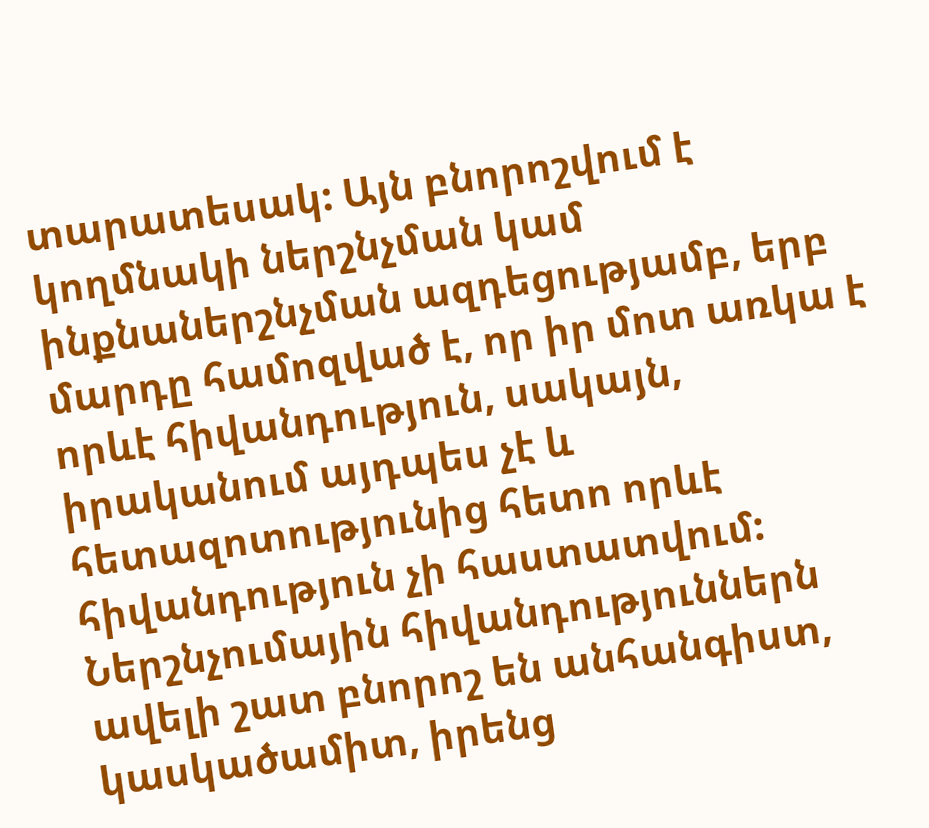տարատեսակ: Այն բնորոշվում է կողմնակի ներշնչման կամ ինքնաներշնչման ազդեցությամբ, երբ մարդը համոզված է, որ իր մոտ առկա է որևէ հիվանդություն, սակայն, իրականում այդպես չէ և հետազոտությունից հետո որևէ հիվանդություն չի հաստատվում: Ներշնչումային հիվանդություններն ավելի շատ բնորոշ են անհանգիստ, կասկածամիտ, իրենց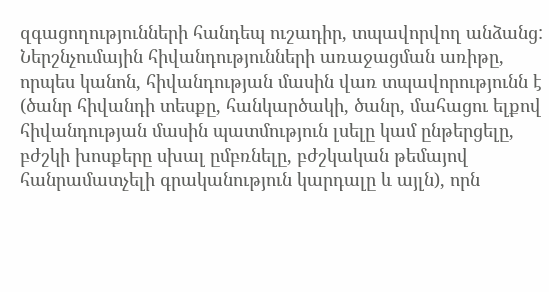զգացողությունների հանդեպ ուշադիր, տպավորվող անձանց: Ներշնչումային հիվանդությունների առաջացման առիթը, որպես կանոն, հիվանդության մասին վառ տպավորությունն է (ծանր հիվանդի տեսքը, հանկարծակի, ծանր, մահացու ելքով հիվանդության մասին պատմություն լսելը կամ ընթերցելը, բժշկի խոսքերը սխալ ըմբռնելը, բժշկական թեմայով հանրամատչելի գրականություն կարդալը և այլն), որն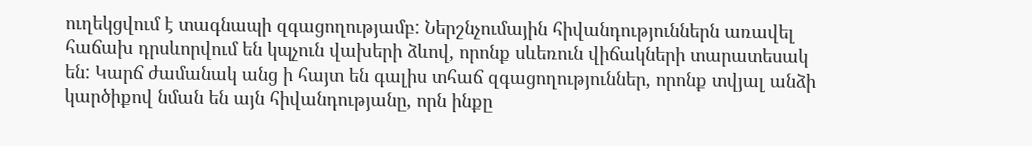ուղեկցվում է տագնապի զգացողությամբ: Ներշնչումային հիվանդություններն առավել հաճախ դրսևորվում են կպչուն վախերի ձևով, որոնք սևեռուն վիճակների տարատեսակ են: Կարճ ժամանակ անց ի հայտ են գալիս տհաճ զգացողություններ, որոնք տվյալ անձի կարծիքով նման են այն հիվանդությանը, որն ինքը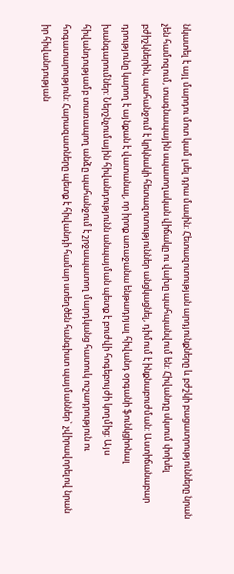նկատել է այլ մարդու մոտ կամ լսել դրա մասին: Հետազոտության արդյունքները և բժշկի բացատրությունները նրան չեն համոզում, տագնապային սպասողական վիճակը ու վախը պահպանվում են: Հիվանդը սկսում փոխել բժիշկներին, պահանջում է կրկնակի հետազոտություններ անցկացնել, դիմում է ինքնաբուժման: Աստիճանաբար դրությունը կարող է այնքան է վատանալ, որ իրոք առաջանա ենթադրյալ հիվանդ օրգանի ֆունկցիոնալ խանգարումներ: Ներշնչումային հիվանդությունն անպայման պետք է բուժվի հոգեբույժի կողմից: Այս հիվանդությամբ տառապող անձը պահանջում է շրջապատող մարդկանց հատուկ ուշադրություն ու հոգատարություն: Հարազատները պետք է հիվանդի համար ստեղծեն հանգիստ պայմաններ` չվիրավորելով նրան իր հիվանդության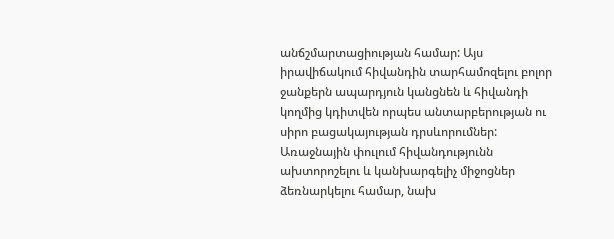անճշմարտացիության համար: Այս իրավիճակում հիվանդին տարհամոզելու բոլոր ջանքերն ապարդյուն կանցնեն և հիվանդի կողմից կդիտվեն որպես անտարբերության ու սիրո բացակայության դրսևորումներ: Առաջնային փուլում հիվանդությունն ախտորոշելու և կանխարգելիչ միջոցներ ձեռնարկելու համար, նախ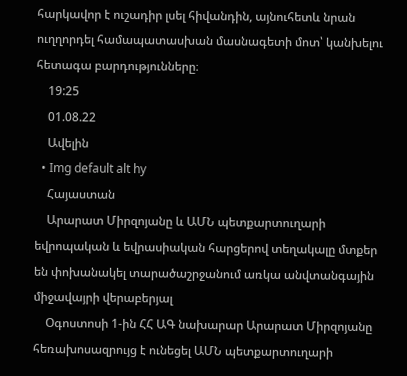հարկավոր է ուշադիր լսել հիվանդին, այնուհետև նրան ուղղորդել համապատասխան մասնագետի մոտ՝ կանխելու հետագա բարդությունները։
    19:25
    01.08.22
    Ավելին
  • Img default alt hy
    Հայաստան
    Արարատ Միրզոյանը և ԱՄՆ պետքարտուղարի եվրոպական և եվրասիական հարցերով տեղակալը մտքեր են փոխանակել տարածաշրջանում առկա անվտանգային միջավայրի վերաբերյալ
    Օգոստոսի 1-ին ՀՀ ԱԳ նախարար Արարատ Միրզոյանը հեռախոսազրույց է ունեցել ԱՄՆ պետքարտուղարի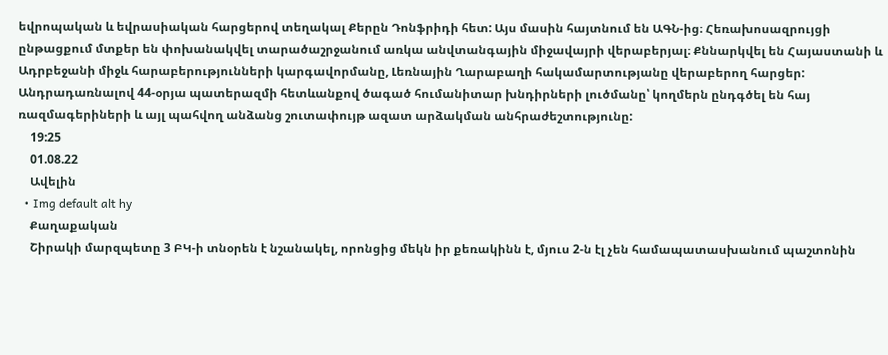եվրոպական և եվրասիական հարցերով տեղակալ Քերըն Դոնֆրիդի հետ: Այս մասին հայտնում են ԱԳՆ-ից։ Հեռախոսազրույցի ընթացքում մտքեր են փոխանակվել տարածաշրջանում առկա անվտանգային միջավայրի վերաբերյալ։ Քննարկվել են Հայաստանի և Ադրբեջանի միջև հարաբերությունների կարգավորմանը, Լեռնային Ղարաբաղի հակամարտությանը վերաբերող հարցեր: Անդրադառնալով 44-օրյա պատերազմի հետևանքով ծագած հումանիտար խնդիրների լուծմանը՝ կողմերն ընդգծել են հայ ռազմագերիների և այլ պահվող անձանց շուտափույթ ազատ արձակման անհրաժեշտությունը:
    19:25
    01.08.22
    Ավելին
  • Img default alt hy
    Քաղաքական
    Շիրակի մարզպետը 3 ԲԿ-ի տնօրեն է նշանակել, որոնցից մեկն իր քեռակինն է, մյուս 2-ն էլ չեն համապատասխանում պաշտոնին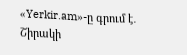«Yerkir.am»-ը գրում է․  Շիրակի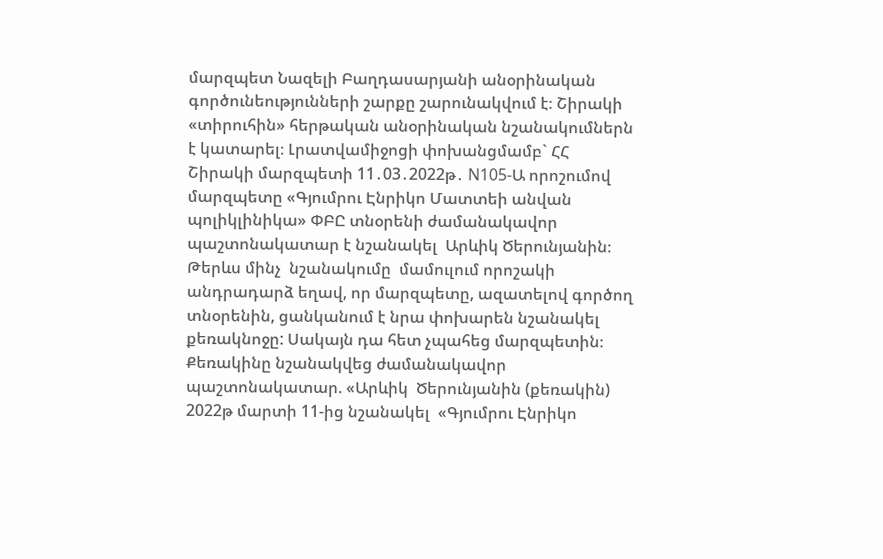մարզպետ Նազելի Բաղդասարյանի անօրինական գործունեությունների շարքը շարունակվում է։ Շիրակի «տիրուհին» հերթական անօրինական նշանակումներն է կատարել։ Լրատվամիջոցի փոխանցմամբ` ՀՀ Շիրակի մարզպետի 11․03․2022թ․ N105-Ա որոշումով մարզպետը «Գյումրու Էնրիկո Մատտեի անվան պոլիկլինիկա» ՓԲԸ տնօրենի ժամանակավոր պաշտոնակատար է նշանակել  Արևիկ Ծերունյանին։ Թերևս մինչ  նշանակումը  մամուլում որոշակի անդրադարձ եղավ, որ մարզպետը, ազատելով գործող տնօրենին, ցանկանում է նրա փոխարեն նշանակել  քեռակնոջը: Սակայն դա հետ չպահեց մարզպետին։ Քեռակինը նշանակվեց ժամանակավոր պաշտոնակատար. «Արևիկ  Ծերունյանին (քեռակին) 2022թ մարտի 11-ից նշանակել  «Գյումրու Էնրիկո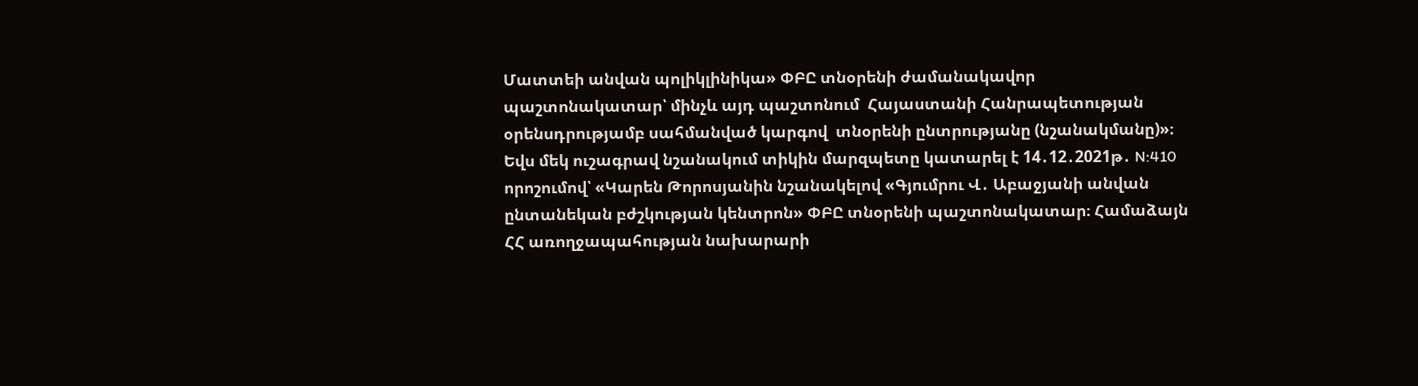Մատտեի անվան պոլիկլինիկա» ՓԲԸ տնօրենի ժամանակավոր պաշտոնակատար՝ մինչև այդ պաշտոնում  Հայաստանի Հանրապետության օրենսդրությամբ սահմանված կարգով  տնօրենի ընտրությանը (նշանակմանը)»։ Եվս մեկ ուշագրավ նշանակում տիկին մարզպետը կատարել է 14․12․2021թ․ N:410 որոշումով՝ «Կարեն Թորոսյանին նշանակելով «Գյումրու Վ․ Աբաջյանի անվան ընտանեկան բժշկության կենտրոն» ՓԲԸ տնօրենի պաշտոնակատար։ Համաձայն ՀՀ առողջապահության նախարարի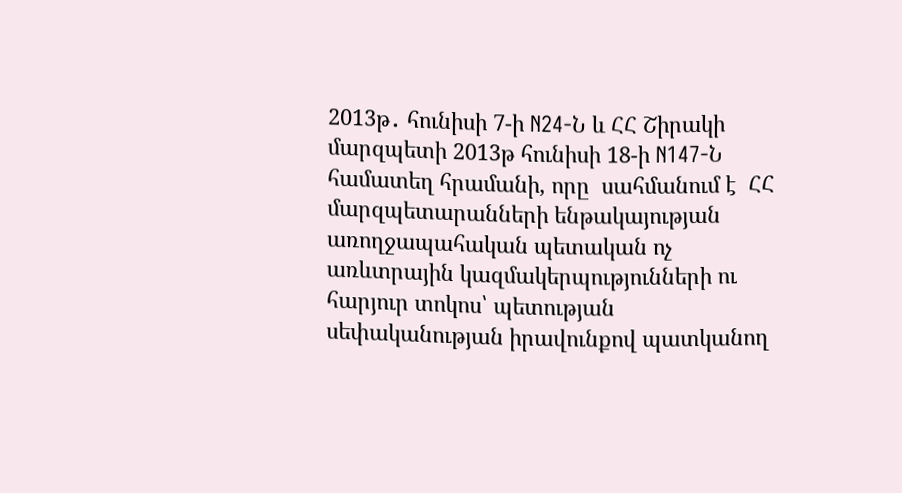2013թ․ հունիսի 7-ի N24-Ն և ՀՀ Շիրակի մարզպետի 2013թ հունիսի 18-ի N147-Ն համատեղ հրամանի, որը  սահմանում է  ՀՀ մարզպետարանների ենթակայության առողջապահական պետական ոչ առևտրային կազմակերպությունների ու հարյուր տոկոս՝ պետության սեփականության իրավունքով պատկանող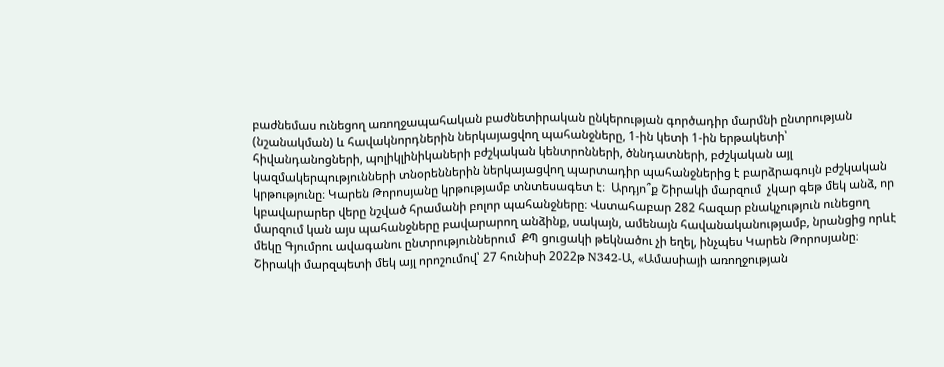բաժնեմաս ունեցող առողջապահական բաժնետիրական ընկերության գործադիր մարմնի ընտրության (նշանակման) և հավակնորդներին ներկայացվող պահանջները, 1-ին կետի 1-ին երթակետի՝  հիվանդանոցների, պոլիկլինիկաների բժշկական կենտրոնների, ծննդատների, բժշկական այլ  կազմակերպությունների տնօրեններին ներկայացվող պարտադիր պահանջներից է բարձրագույն բժշկական կրթությունը։ Կարեն Թորոսյանը կրթությամբ տնտեսագետ է։  Արդյո՞ք Շիրակի մարզում  չկար գեթ մեկ անձ, որ կբավարարեր վերը նշված հրամանի բոլոր պահանջները։ Վստահաբար 282 հազար բնակչություն ունեցող մարզում կան այս պահանջները բավարարող անձինք, սակայն, ամենայն հավանականությամբ, նրանցից որևէ մեկը Գյումրու ավագանու ընտրություններում  ՔՊ ցուցակի թեկնածու չի եղել, ինչպես Կարեն Թորոսյանը։ Շիրակի մարզպետի մեկ այլ որոշումով՝ 27 հունիսի 2022թ N342-Ա, «Ամասիայի առողջության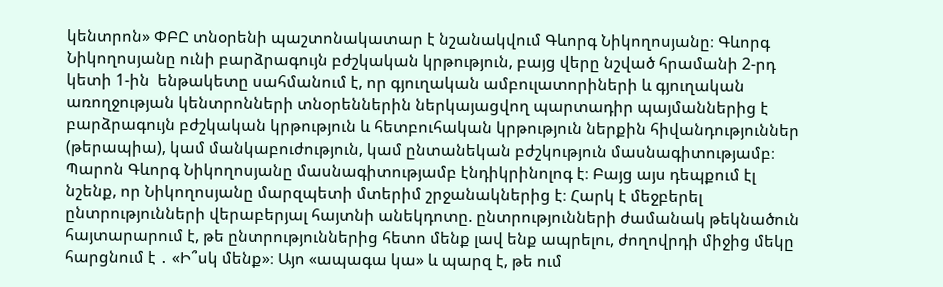կենտրոն» ՓԲԸ տնօրենի պաշտոնակատար է նշանակվում Գևորգ Նիկողոսյանը։ Գևորգ Նիկողոսյանը ունի բարձրագույն բժշկական կրթություն, բայց վերը նշված հրամանի 2-րդ կետի 1-ին  ենթակետը սահմանում է, որ գյուղական ամբուլատորիների և գյուղական առողջության կենտրոնների տնօրեններին ներկայացվող պարտադիր պայմաններից է բարձրագույն բժշկական կրթություն և հետբուհական կրթություն ներքին հիվանդություններ (թերապիա), կամ մանկաբուժություն, կամ ընտանեկան բժշկություն մասնագիտությամբ։ Պարոն Գևորգ Նիկողոսյանը մասնագիտությամբ էնդիկրինոլոգ է։ Բայց այս դեպքում էլ նշենք, որ Նիկողոսյանը մարզպետի մտերիմ շրջանակներից է։ Հարկ է մեջբերել ընտրությունների վերաբերյալ հայտնի անեկդոտը. ընտրությունների ժամանակ թեկնածուն հայտարարում է, թե ընտրություններից հետո մենք լավ ենք ապրելու, ժողովրդի միջից մեկը հարցնում է ․ «Ի՞սկ մենք»։ Այո «ապագա կա» և պարզ է, թե ում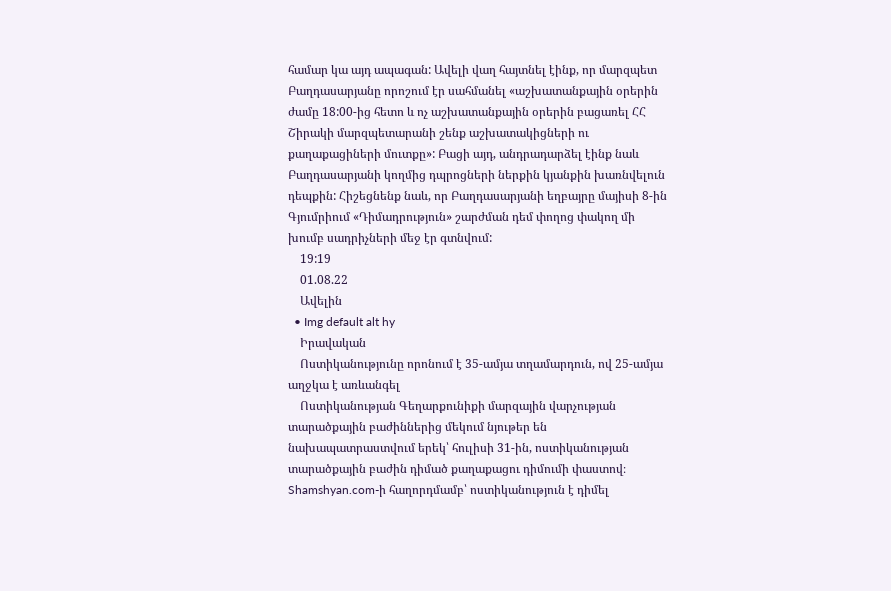համար կա այդ ապագան: Ավելի վաղ հայտնել էինք, որ մարզպետ Բաղդասարյանը որոշում էր սահմանել «աշխատանքային օրերին ժամը 18:00-ից հետո և ոչ աշխատանքային օրերին բացառել ՀՀ Շիրակի մարզպետարանի շենք աշխատակիցների ու քաղաքացիների մուտքը»: Բացի այդ, անդրադարձել էինք նաև Բաղդասարյանի կողմից դպրոցների ներքին կյանքին խառնվելուն դեպքին: Հիշեցնենք նաև, որ Բաղդասարյանի եղբայրը մայիսի 8-ին Գյումրիում «Դիմադրություն» շարժման դեմ փողոց փակող մի խումբ սադրիչների մեջ էր գտնվում:
    19:19
    01.08.22
    Ավելին
  • Img default alt hy
    Իրավական
    Ոստիկանությունը որոնում է 35-ամյա տղամարդուն, ով 25-ամյա աղջկա է առևանգել
    Ոստիկանության Գեղարքունիքի մարզային վարչության տարածքային բաժիններից մեկում նյութեր են նախապատրաստվում երեկ՝ հուլիսի 31-ին, ոստիկանության տարածքային բաժին դիմած քաղաքացու դիմումի փաստով։ Shamshyan.com-ի հաղորդմամբ՝ ոստիկանություն է դիմել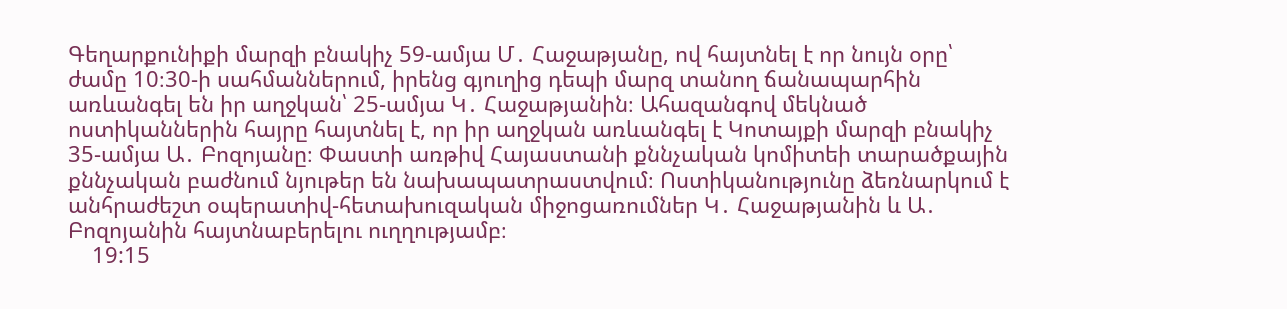Գեղարքունիքի մարզի բնակիչ 59-ամյա Մ․ Հաջաթյանը, ով հայտնել է որ նույն օրը՝ ժամը 10։30-ի սահմաններում, իրենց գյուղից դեպի մարզ տանող ճանապարհին առևանգել են իր աղջկան՝ 25-ամյա Կ․ Հաջաթյանին։ Ահազանգով մեկնած ոստիկաններին հայրը հայտնել է, որ իր աղջկան առևանգել է Կոտայքի մարզի բնակիչ 35-ամյա Ա․ Բոզոյանը։ Փաստի առթիվ Հայաստանի քննչական կոմիտեի տարածքային քննչական բաժնում նյութեր են նախապատրաստվում։ Ոստիկանությունը ձեռնարկում է անհրաժեշտ օպերատիվ-հետախուզական միջոցառումներ Կ․ Հաջաթյանին և Ա․ Բոզոյանին հայտնաբերելու ուղղությամբ։
    19:15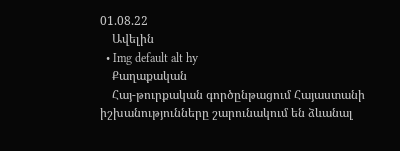01.08.22
    Ավելին
  • Img default alt hy
    Քաղաքական
    Հայ-թուրքական գործընթացում Հայաստանի իշխանությունները շարունակում են ձևանալ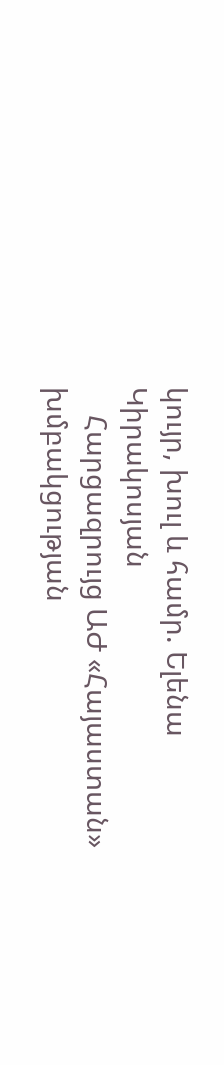կույր, խուլ և համր. Ելենա Կիրակոսյան
    Հարցազրույց ԱԺ «Հայաստան» խմբակցության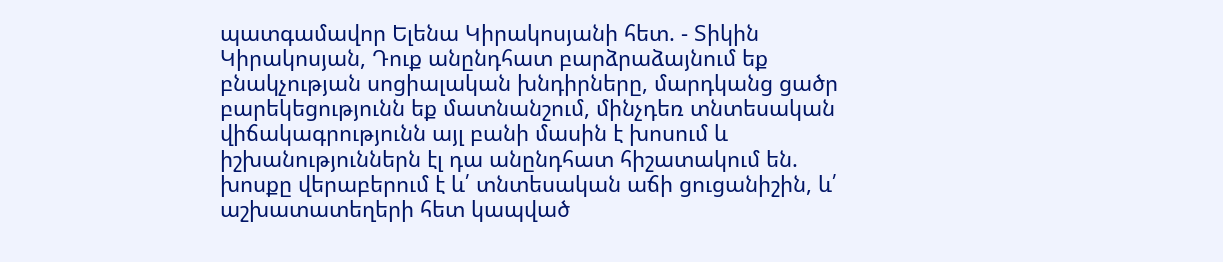պատգամավոր Ելենա Կիրակոսյանի հետ. - Տիկին Կիրակոսյան, Դուք անընդհատ բարձրաձայնում եք բնակչության սոցիալական խնդիրները, մարդկանց ցածր բարեկեցությունն եք մատնանշում, մինչդեռ տնտեսական վիճակագրությունն այլ բանի մասին է խոսում և իշխանություններն էլ դա անընդհատ հիշատակում են. խոսքը վերաբերում է և՛ տնտեսական աճի ցուցանիշին, և՛ աշխատատեղերի հետ կապված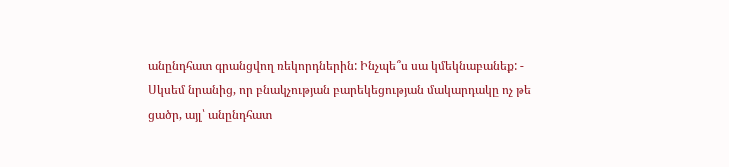անընդհատ գրանցվող ռեկորդներին: Ինչպե՞ս սա կմեկնաբանեք: - Սկսեմ նրանից, որ բնակչության բարեկեցության մակարդակը ոչ թե ցածր, այլ՝ անընդհատ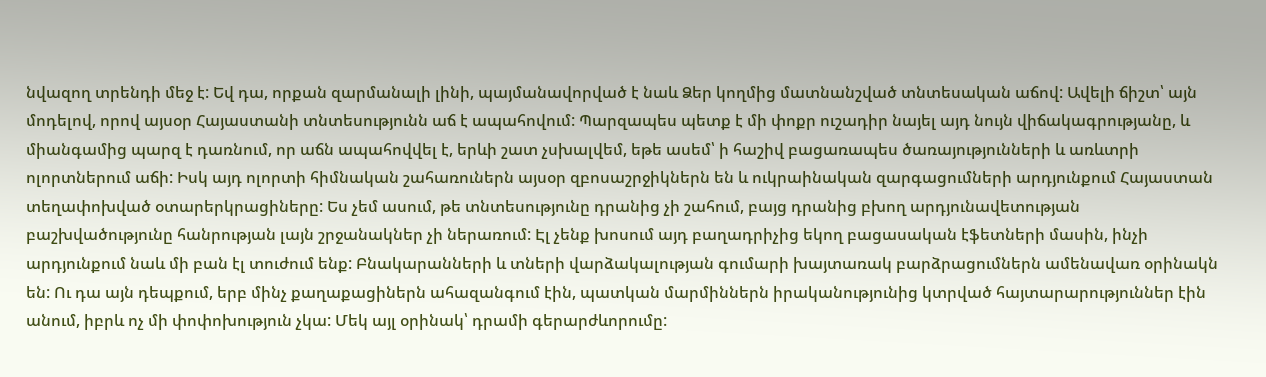նվազող տրենդի մեջ է: Եվ դա, որքան զարմանալի լինի, պայմանավորված է նաև Ձեր կողմից մատնանշված տնտեսական աճով: Ավելի ճիշտ՝ այն մոդելով, որով այսօր Հայաստանի տնտեսությունն աճ է ապահովում: Պարզապես պետք է մի փոքր ուշադիր նայել այդ նույն վիճակագրությանը, և միանգամից պարզ է դառնում, որ աճն ապահովվել է, երևի շատ չսխալվեմ, եթե ասեմ՝ ի հաշիվ բացառապես ծառայությունների և առևտրի ոլորտներում աճի: Իսկ այդ ոլորտի հիմնական շահառուներն այսօր զբոսաշրջիկներն են և ուկրաինական զարգացումների արդյունքում Հայաստան տեղափոխված օտարերկրացիները: Ես չեմ ասում, թե տնտեսությունը դրանից չի շահում, բայց դրանից բխող արդյունավետության բաշխվածությունը հանրության լայն շրջանակներ չի ներառում: Էլ չենք խոսում այդ բաղադրիչից եկող բացասական էֆետների մասին, ինչի արդյունքում նաև մի բան էլ տուժում ենք: Բնակարանների և տների վարձակալության գումարի խայտառակ բարձրացումներն ամենավառ օրինակն են: Ու դա այն դեպքում, երբ մինչ քաղաքացիներն ահազանգում էին, պատկան մարմիններն իրականությունից կտրված հայտարարություններ էին անում, իբրև ոչ մի փոփոխություն չկա: Մեկ այլ օրինակ՝ դրամի գերարժևորումը: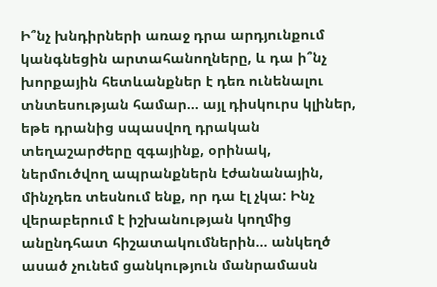Ի՞նչ խնդիրների առաջ դրա արդյունքում կանգնեցին արտահանողները, և դա ի՞նչ խորքային հետևանքներ է դեռ ունենալու տնտեսության համար… այլ դիսկուրս կլիներ, եթե դրանից սպասվող դրական տեղաշարժերը զգայինք, օրինակ, ներմուծվող ապրանքներն էժանանային, մինչդեռ տեսնում ենք, որ դա էլ չկա: Ինչ վերաբերում է իշխանության կողմից անընդհատ հիշատակումներին… անկեղծ ասած չունեմ ցանկություն մանրամասն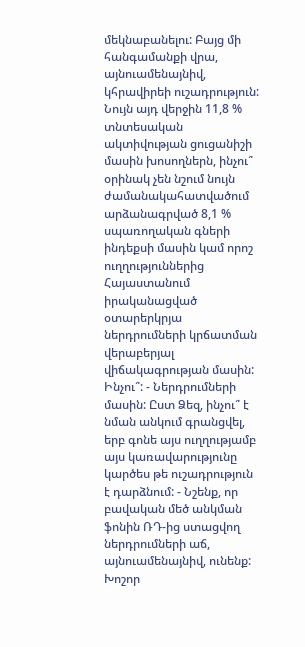մեկնաբանելու: Բայց մի հանգամանքի վրա, այնուամենայնիվ, կհրավիրեի ուշադրություն: Նույն այդ վերջին 11,8 % տնտեսական ակտիվության ցուցանիշի մասին խոսողներն, ինչու՞ օրինակ չեն նշում նույն ժամանակահատվածում արձանագրված 8,1 % սպառողական գների ինդեքսի մասին կամ որոշ ուղղություններից Հայաստանում իրականացված օտարերկրյա ներդրումների կրճատման վերաբերյալ վիճակագրության մասին: Ինչու՞: - Ներդրումների մասին: Ըստ Ձեզ, ինչու՞ է նման անկում գրանցվել, երբ գոնե այս ուղղությամբ այս կառավարությունը կարծես թե ուշադրություն է դարձնում: - Նշենք, որ բավական մեծ անկման ֆոնին ՌԴ-ից ստացվող ներդրումների աճ, այնուամենայնիվ, ունենք: Խոշոր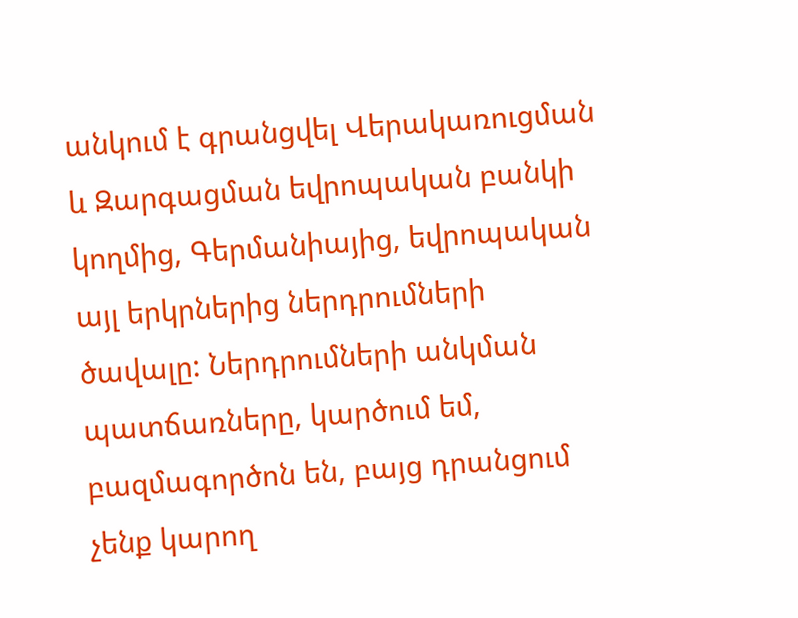անկում է գրանցվել Վերակառուցման և Զարգացման եվրոպական բանկի կողմից, Գերմանիայից, եվրոպական այլ երկրներից ներդրումների ծավալը: Ներդրումների անկման պատճառները, կարծում եմ, բազմագործոն են, բայց դրանցում չենք կարող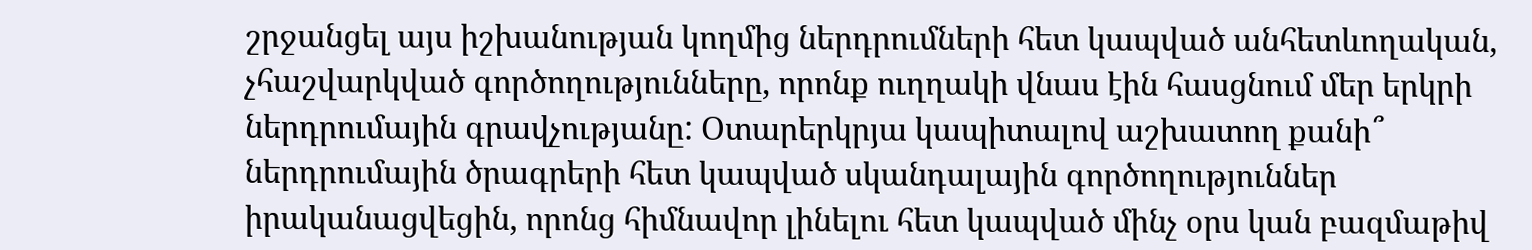շրջանցել այս իշխանության կողմից ներդրումների հետ կապված անհետևողական, չհաշվարկված գործողությունները, որոնք ուղղակի վնաս էին հասցնում մեր երկրի ներդրումային գրավչությանը: Օտարերկրյա կապիտալով աշխատող քանի՞ ներդրումային ծրագրերի հետ կապված սկանդալային գործողություններ իրականացվեցին, որոնց հիմնավոր լինելու հետ կապված մինչ օրս կան բազմաթիվ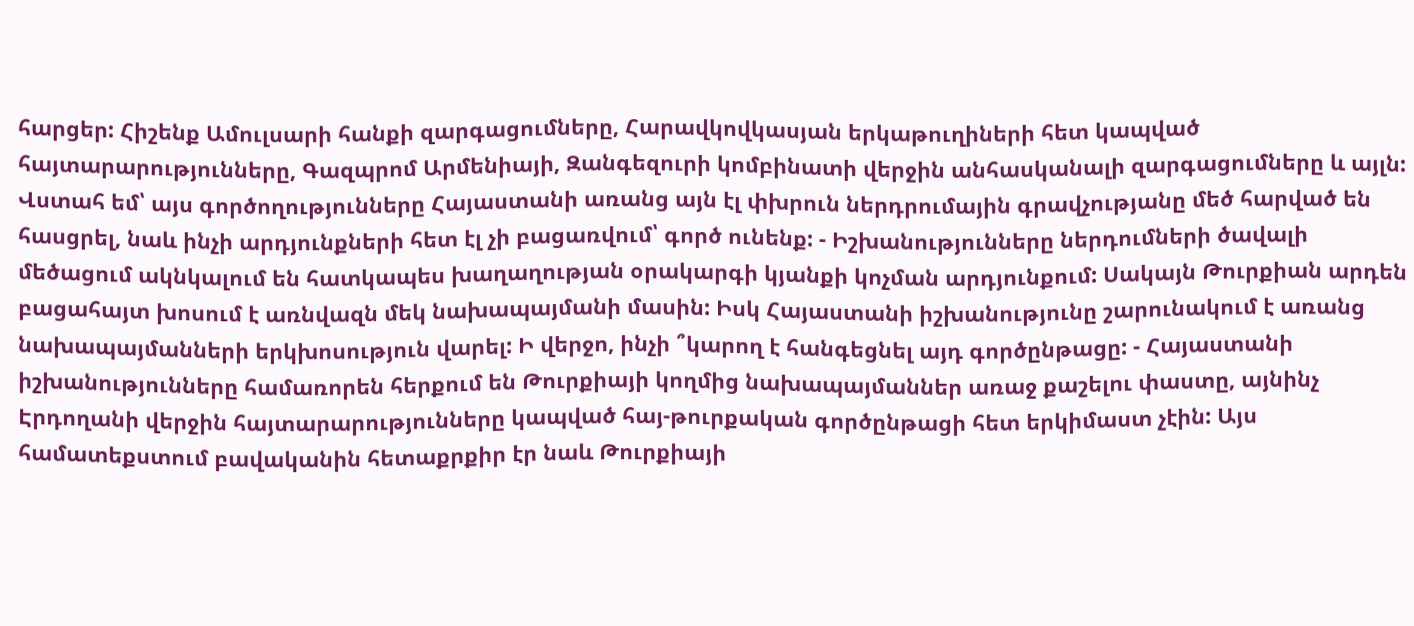հարցեր: Հիշենք Ամուլսարի հանքի զարգացումները, Հարավկովկասյան երկաթուղիների հետ կապված հայտարարությունները, Գազպրոմ Արմենիայի, Զանգեզուրի կոմբինատի վերջին անհասկանալի զարգացումները և այլն: Վստահ եմ՝ այս գործողությունները Հայաստանի առանց այն էլ փխրուն ներդրումային գրավչությանը մեծ հարված են հասցրել, նաև ինչի արդյունքների հետ էլ չի բացառվում՝ գործ ունենք: - Իշխանությունները ներդումների ծավալի մեծացում ակնկալում են հատկապես խաղաղության օրակարգի կյանքի կոչման արդյունքում: Սակայն Թուրքիան արդեն բացահայտ խոսում է առնվազն մեկ նախապայմանի մասին: Իսկ Հայաստանի իշխանությունը շարունակում է առանց նախապայմանների երկխոսություն վարել: Ի վերջո, ինչի ՞կարող է հանգեցնել այդ գործընթացը: - Հայաստանի իշխանությունները համառորեն հերքում են Թուրքիայի կողմից նախապայմաններ առաջ քաշելու փաստը, այնինչ Էրդողանի վերջին հայտարարությունները կապված հայ-թուրքական գործընթացի հետ երկիմաստ չէին: Այս համատեքստում բավականին հետաքրքիր էր նաև Թուրքիայի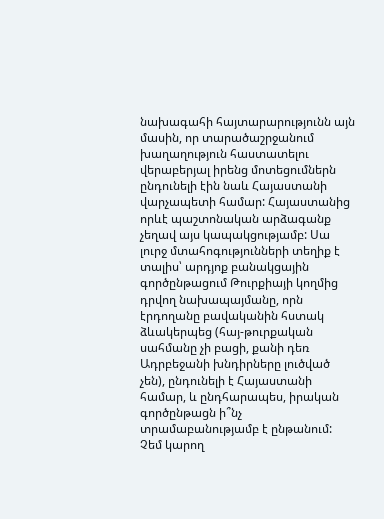նախագահի հայտարարությունն այն մասին, որ տարածաշրջանում խաղաղություն հաստատելու վերաբերյալ իրենց մոտեցումներն ընդունելի էին նաև Հայաստանի վարչապետի համար: Հայաստանից որևէ պաշտոնական արձագանք չեղավ այս կապակցությամբ: Սա լուրջ մտահոգությունների տեղիք է տալիս՝ արդյոք բանակցային գործընթացում Թուրքիայի կողմից դրվող նախապայմանը, որն էրդողանը բավականին հստակ ձևակերպեց (հայ-թուրքական սահմանը չի բացի, քանի դեռ Ադրբեջանի խնդիրները լուծված չեն), ընդունելի է Հայաստանի համար, և ընդհարապես, իրական գործընթացն ի՞նչ տրամաբանությամբ է ընթանում: Չեմ կարող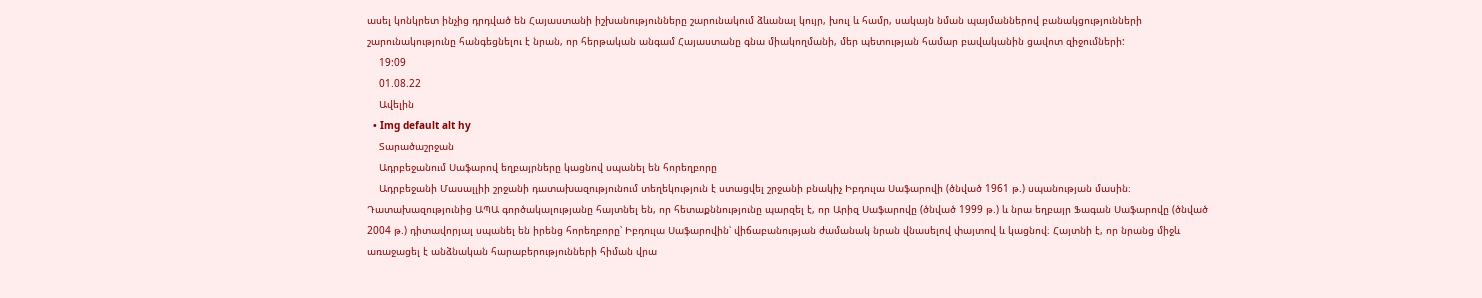ասել կոնկրետ ինչից դրդված են Հայաստանի իշխանությունները շարունակում ձևանալ կույր, խուլ և համր, սակայն նման պայմաններով բանակցությունների շարունակությունը հանգեցնելու է նրան, որ հերթական անգամ Հայաստանը գնա միակողմանի, մեր պետության համար բավականին ցավոտ զիջումների:
    19:09
    01.08.22
    Ավելին
  • Img default alt hy
    Տարածաշրջան
    Ադրբեջանում Սաֆարով եղբայրները կացնով սպանել են հորեղբորը
    Ադրբեջանի Մասալլիի շրջանի դատախազությունում տեղեկություն է ստացվել շրջանի բնակիչ Իբդուլա Սաֆարովի (ծնված 1961 թ.) սպանության մասին։ Դատախազությունից ԱՊԱ գործակալությանը հայտնել են, որ հետաքննությունը պարզել է, որ Արիզ Սաֆարովը (ծնված 1999 թ.) և նրա եղբայր Ֆագան Սաֆարովը (ծնված 2004 թ.) դիտավորյալ սպանել են իրենց հորեղբորը՝ Իբդուլա Սաֆարովին՝ վիճաբանության ժամանակ նրան վնասելով փայտով և կացնով։ Հայտնի է, որ նրանց միջև առաջացել է անձնական հարաբերությունների հիման վրա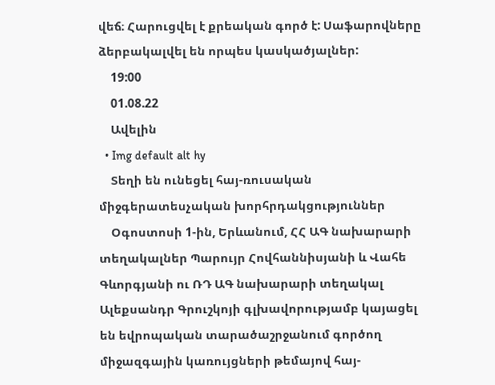վեճ։ Հարուցվել է քրեական գործ է: Սաֆարովները ձերբակալվել են որպես կասկածյալներ:
    19:00
    01.08.22
    Ավելին
  • Img default alt hy
    Տեղի են ունեցել հայ-ռուսական միջգերատեսչական խորհրդակցություններ
    Օգոստոսի 1-ին, Երևանում, ՀՀ ԱԳ նախարարի տեղակալներ Պարույր Հովհաննիսյանի և Վահե Գևորգյանի ու ՌԴ ԱԳ նախարարի տեղակալ Ալեքսանդր Գրուշկոյի գլխավորությամբ կայացել են եվրոպական տարածաշրջանում գործող միջազգային կառույցների թեմայով հայ-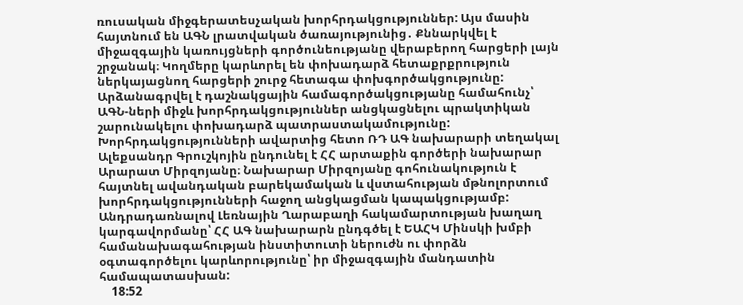ռուսական միջգերատեսչական խորհրդակցություններ: Այս մասին հայտնում են ԱԳՆ լրատվական ծառայությունից․ Քննարկվել է միջազգային կառույցների գործունեությանը վերաբերող հարցերի լայն շրջանակ։ Կողմերը կարևորել են փոխադարձ հետաքրքրություն ներկայացնող հարցերի շուրջ հետագա փոխգործակցությունը: Արձանագրվել է դաշնակցային համագործակցությանը համահունչ՝ ԱԳՆ-ների միջև խորհրդակցություններ անցկացնելու պրակտիկան շարունակելու փոխադարձ պատրաստակամությունը: Խորհրդակցությունների ավարտից հետո ՌԴ ԱԳ նախարարի տեղակալ Ալեքսանդր Գրուշկոյին ընդունել է ՀՀ արտաքին գործերի նախարար Արարատ Միրզոյանը։ Նախարար Միրզոյանը գոհունակություն է հայտնել ավանդական բարեկամական և վստահության մթնոլորտում խորհրդակցությունների հաջող անցկացման կապակցությամբ: Անդրադառնալով Լեռնային Ղարաբաղի հակամարտության խաղաղ կարգավորմանը՝ ՀՀ ԱԳ նախարարն ընդգծել է ԵԱՀԿ Մինսկի խմբի համանախագահության ինստիտուտի ներուժն ու փորձն օգտագործելու կարևորությունը՝ իր միջազգային մանդատին համապատասխան:
    18:52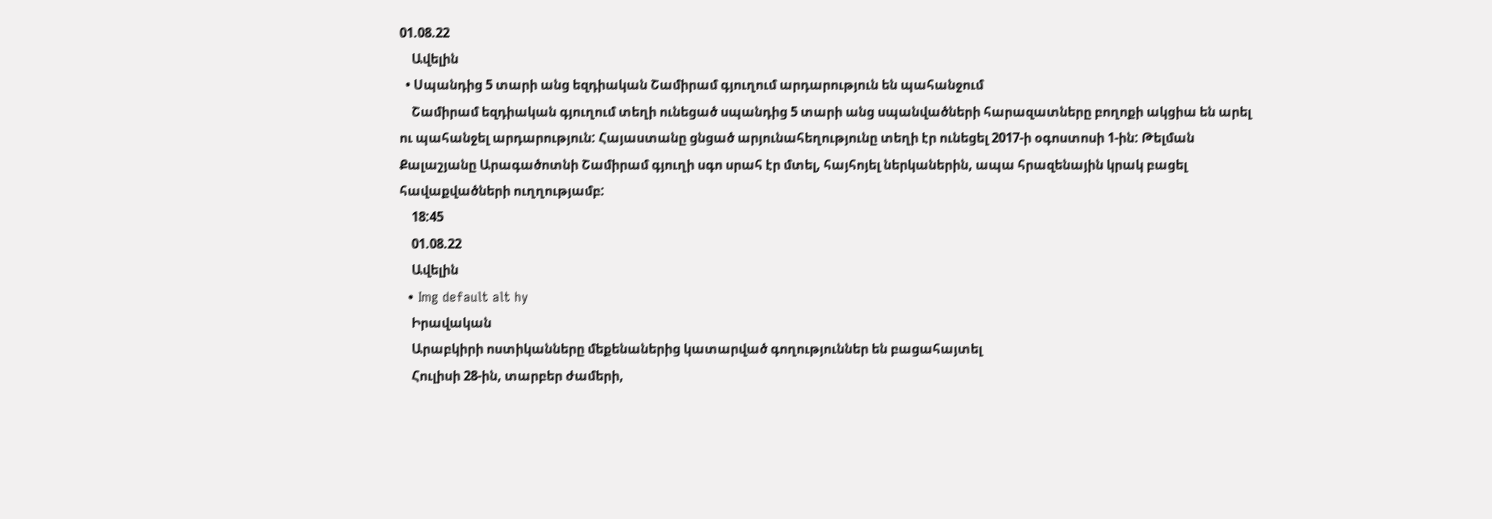01.08.22
    Ավելին
  • Սպանդից 5 տարի անց եզդիական Շամիրամ գյուղում արդարություն են պահանջում
    Շամիրամ եզդիական գյուղում տեղի ունեցած սպանդից 5 տարի անց սպանվածների հարազատները բողոքի ակցիա են արել ու պահանջել արդարություն: Հայաստանը ցնցած արյունահեղությունը տեղի էր ունեցել 2017-ի օգոստոսի 1-ին: Թելման Քալաշյանը Արագածոտնի Շամիրամ գյուղի սգո սրահ էր մտել, հայհոյել ներկաներին, ապա հրազենային կրակ բացել հավաքվածների ուղղությամբ:
    18:45
    01.08.22
    Ավելին
  • Img default alt hy
    Իրավական
    Արաբկիրի ոստիկանները մեքենաներից կատարված գողություններ են բացահայտել
    Հուլիսի 28-ին, տարբեր ժամերի,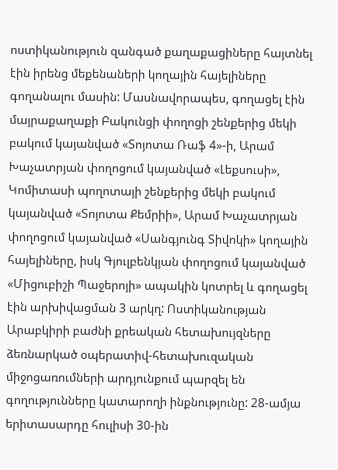ոստիկանություն զանգած քաղաքացիները հայտնել էին իրենց մեքենաների կողային հայելիները գողանալու մասին: Մասնավորապես, գողացել էին մայրաքաղաքի Բակունցի փողոցի շենքերից մեկի բակում կայանված «Տոյոտա Ռաֆ 4»-ի, Արամ Խաչատրյան փողոցում կայանված «Լեքսուսի», Կոմիտասի պողոտայի շենքերից մեկի բակում կայանված «Տոյոտա Քեմրիի», Արամ Խաչատրյան փողոցում կայանված «Սանգյունգ Տիվոկի» կողային հայելիները, իսկ Գյուլբենկյան փողոցում կայանված «Միցուբիշի Պաջերոյի» ապակին կոտրել և գողացել էին արխիվացման 3 արկղ: Ոստիկանության Արաբկիրի բաժնի քրեական հետախույզները ձեռնարկած օպերատիվ-հետախուզական միջոցառումների արդյունքում պարզել են գողությունները կատարողի ինքնությունը: 28-ամյա երիտասարդը հուլիսի 30-ին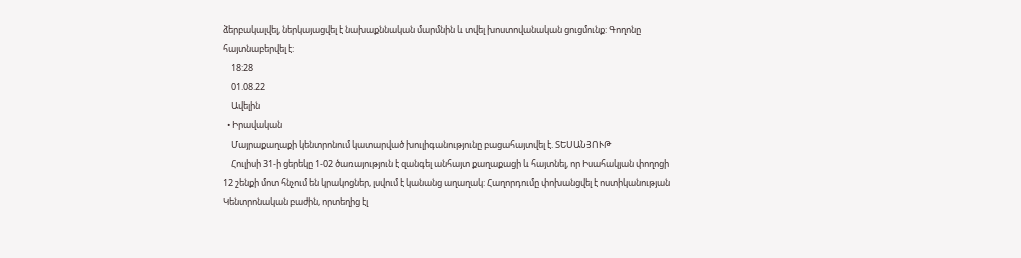ձերբակալվել, ներկայացվել է նախաքննական մարմնին և տվել խոստովանական ցուցմունք: Գողոնը հայտնաբերվել է:
    18:28
    01.08.22
    Ավելին
  • Իրավական
    Մայրաքաղաքի կենտրոնում կատարված խուլիգանությունը բացահայտվել է. ՏԵՍԱՆՅՈՒԹ
    Հուլիսի 31-ի ցերեկը 1-02 ծառայություն է զանգել անհայտ քաղաքացի և հայտնել, որ Իսահակյան փողոցի 12 շենքի մոտ հնչում են կրակոցներ, լսվում է կանանց աղաղակ: Հաղորդումը փոխանցվել է ոստիկանության Կենտրոնական բաժին, որտեղից էլ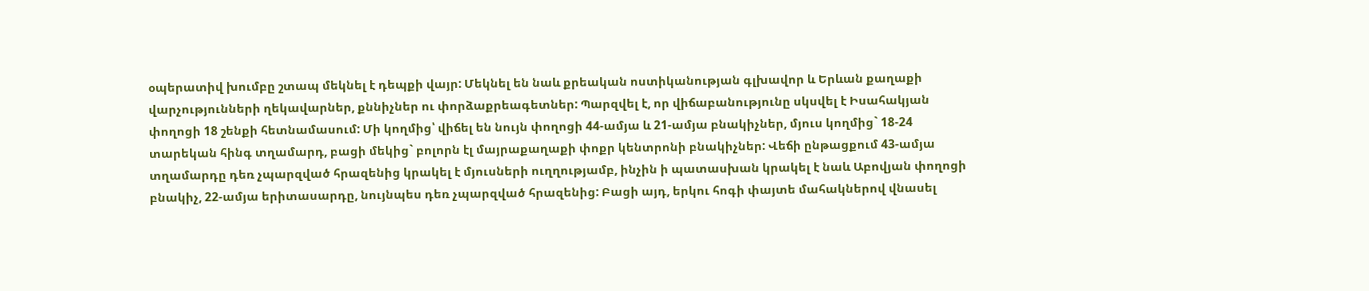օպերատիվ խումբը շտապ մեկնել է դեպքի վայր: Մեկնել են նաև քրեական ոստիկանության գլխավոր և Երևան քաղաքի վարչությունների ղեկավարներ, քննիչներ ու փորձաքրեագետներ: Պարզվել է, որ վիճաբանությունը սկսվել է Իսահակյան փողոցի 18 շենքի հետնամասում: Մի կողմից՝ վիճել են նույն փողոցի 44-ամյա և 21-ամյա բնակիչներ, մյուս կողմից` 18-24 տարեկան հինգ տղամարդ, բացի մեկից` բոլորն էլ մայրաքաղաքի փոքր կենտրոնի բնակիչներ: Վեճի ընթացքում 43-ամյա տղամարդը դեռ չպարզված հրազենից կրակել է մյուսների ուղղությամբ, ինչին ի պատասխան կրակել է նաև Աբովյան փողոցի բնակիչ, 22-ամյա երիտասարդը, նույնպես դեռ չպարզված հրազենից: Բացի այդ, երկու հոգի փայտե մահակներով վնասել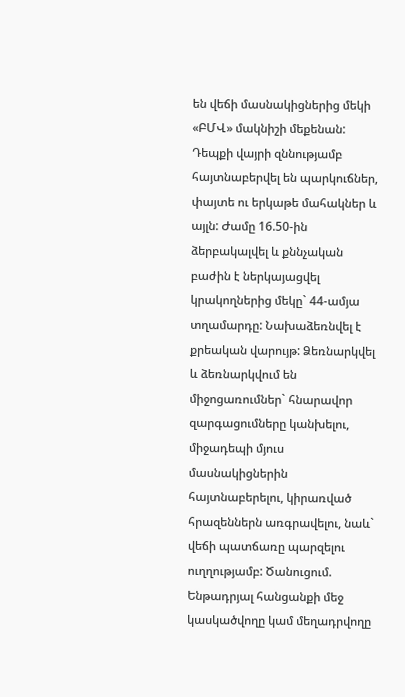են վեճի մասնակիցներից մեկի «ԲՄՎ» մակնիշի մեքենան: Դեպքի վայրի զննությամբ հայտնաբերվել են պարկուճներ, փայտե ու երկաթե մահակներ և այլն: Ժամը 16.50-ին ձերբակալվել և քննչական բաժին է ներկայացվել կրակողներից մեկը` 44-ամյա տղամարդը: Նախաձեռնվել է քրեական վարույթ: Ձեռնարկվել և ձեռնարկվում են միջոցառումներ` հնարավոր զարգացումները կանխելու, միջադեպի մյուս մասնակիցներին հայտնաբերելու, կիրառված հրազեններն առգրավելու, նաև` վեճի պատճառը պարզելու ուղղությամբ: Ծանուցում. Ենթադրյալ հանցանքի մեջ կասկածվողը կամ մեղադրվողը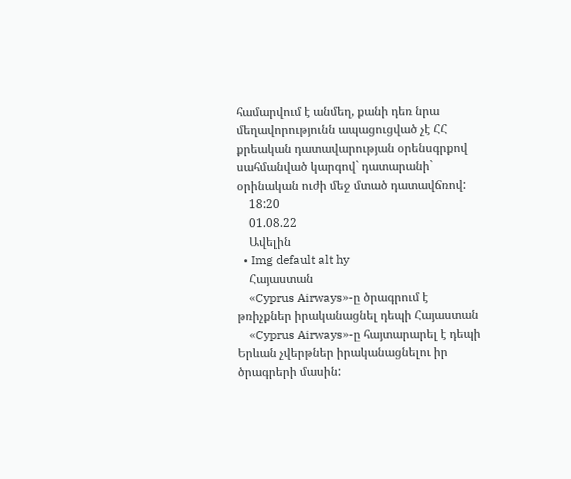համարվում է անմեղ, քանի դեռ նրա մեղավորությունն ապացուցված չէ ՀՀ քրեական դատավարության օրենսգրքով սահմանված կարգով` դատարանի` օրինական ուժի մեջ մտած դատավճռով:
    18:20
    01.08.22
    Ավելին
  • Img default alt hy
    Հայաստան
    «Cyprus Airways»-ը ծրագրում է թռիչքներ իրականացնել դեպի Հայաստան
    «Cyprus Airways»-ը հայտարարել է դեպի Երևան չվերթներ իրականացնելու իր ծրագրերի մասին: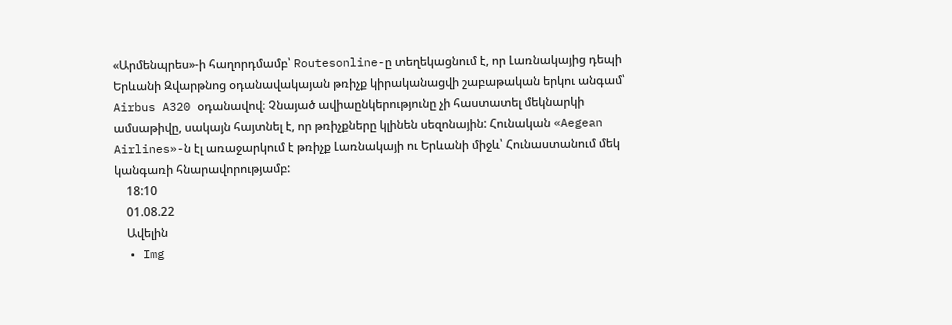«Արմենպրես»-ի հաղորդմամբ՝ Routesonline-ը տեղեկացնում է, որ Լառնակայից դեպի Երևանի Զվարթնոց օդանավակայան թռիչք կիրականացվի շաբաթական երկու անգամ՝ Airbus A320 օդանավով։ Չնայած ավիաընկերությունը չի հաստատել մեկնարկի ամսաթիվը, սակայն հայտնել է, որ թռիչքները կլինեն սեզոնային: Հունական «Aegean Airlines»-ն էլ առաջարկում է թռիչք Լառնակայի ու Երևանի միջև՝ Հունաստանում մեկ կանգառի հնարավորությամբ:
    18:10
    01.08.22
    Ավելին
  • Img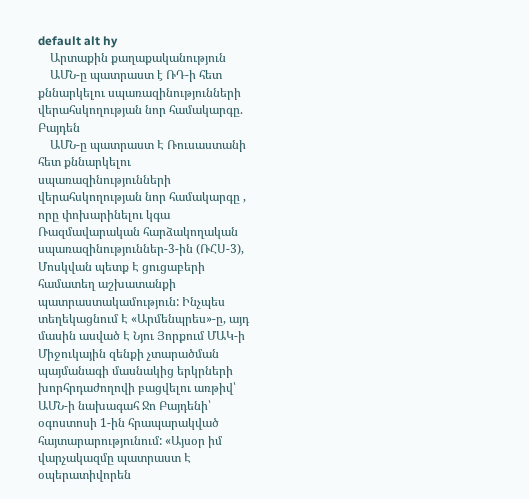default alt hy
    Արտաքին քաղաքականություն
    ԱՄՆ-ը պատրաստ է ՌԴ-ի հետ քննարկելու սպառազինությունների վերահսկողության նոր համակարգը. Բայդեն
    ԱՄՆ-ը պատրաստ Է Ռուսաստանի հետ քննարկելու սպառազինությունների վերահսկողության նոր համակարգը , որը փոխարինելու կգա Ռազմավարական հարձակողական սպառազինություններ-3-ին (ՌՀՍ-3), Մոսկվան պետք Է ցուցաբերի համատեղ աշխատանքի պատրաստակամություն: Ինչպես տեղեկացնում Է «Արմենպրես»-ը, այդ մասին ասված Է Նյու Յորքում ՄԱԿ-ի Միջուկային զենքի չտարածման պայմանագի մասնակից երկրների խորհրդաժողովի բացվելու առթիվ՝ ԱՄՆ-ի նախագահ Ջո Բայդենի՝ օգոստոսի 1-ին հրապարակված հայտարարությունում: «Այսօր իմ վարչակազմը պատրաստ Է օպերատիվորեն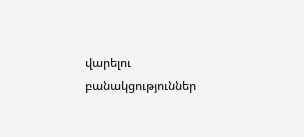վարելու բանակցություններ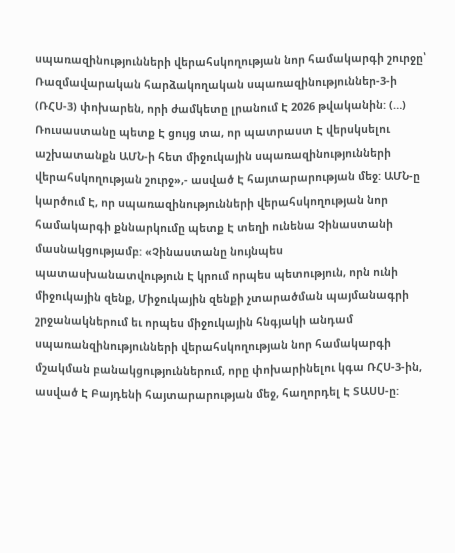սպառազինությունների վերահսկողության նոր համակարգի շուրջը՝ Ռազմավարական հարձակողական սպառազինություններ-3-ի (ՌՀՍ-3) փոխարեն, որի ժամկետը լրանում Է 2026 թվականին: (…) Ռուսաստանը պետք Է ցույց տա, որ պատրաստ Է վերսկսելու աշխատանքն ԱՄՆ-ի հետ միջուկային սպառազինությունների վերահսկողության շուրջ»,- ասված Է հայտարարության մեջ: ԱՄՆ-ը կարծում Է, որ սպառազինությունների վերահսկողության նոր համակարգի քննարկումը պետք Է տեղի ունենա Չինաստանի մասնակցությամբ: «Չինաստանը նույնպես պատասխանատվություն Է կրում որպես պետություն, որն ունի միջուկային զենք, Միջուկային զենքի չտարածման պայմանագրի շրջանակներում եւ որպես միջուկային հնգյակի անդամ սպառանզինությունների վերահսկողության նոր համակարգի մշակման բանակցություններում, որը փոխարինելու կգա ՌՀՍ-3-ին, ասված Է Բայդենի հայտարարության մեջ, հաղորդել Է ՏԱՍՍ-ը: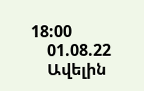18:00
    01.08.22
    Ավելին